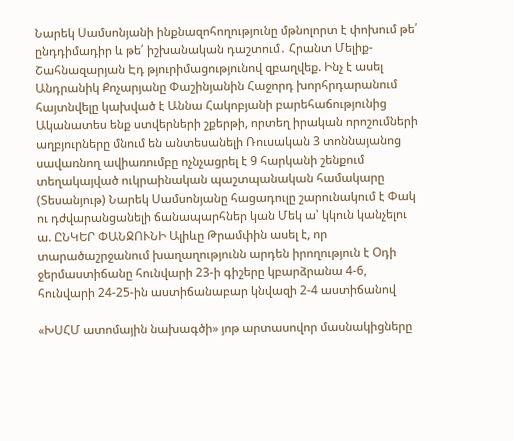Նարեկ Սամսոնյանի ինքնազոհողությունը մթնոլորտ է փոխում թե՛ ընդդիմադիր և թե՛ իշխանական դաշտում․ Հրանտ Մելիք-Շահնազարյան Էդ թյուրիմացությունով զբաղվեք. Ինչ է ասել Անդրանիկ Քոչարյանը Փաշինյանին Հաջորդ խորհրդարանում հայտնվելը կախված է Աննա Հակոբյանի բարեհաճությունից Ականատես ենք ստվերների շքերթի, որտեղ իրական որոշումների աղբյուրները մնում են անտեսանելի Ռուսական 3 տոննայանոց սավառնող ավիառումբը ոչնչացրել է 9 հարկանի շենքում տեղակայված ուկրաինական պաշտպանական համակարը (Տեսանյութ) Նարեկ Սամսոնյանը հացադուլը շարունակում է Փակ ու դժվարանցանելի ճանապարհներ կան Մեկ ա՝ կկուն կանչելու ա. ԸՆԿԵՐ ՓԱՆՋՈՒՆԻ Ալիևը Թրամփին ասել է, որ տարածաշրջանում խաղաղությունն արդեն իրողություն է Օդի ջերմաստիճանը հունվարի 23-ի գիշերը կբարձրանա 4-6, հունվարի 24-25-ին աստիճանաբար կնվազի 2-4 աստիճանով

«ԽՍՀՄ ատոմային նախագծի» յոթ արտասովոր մասնակիցները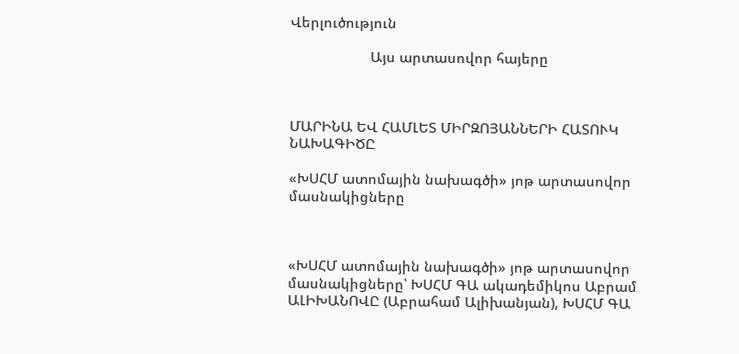Վերլուծություն

                    Այս արտասովոր հայերը



ՄԱՐԻՆԱ ԵՎ ՀԱՄԼԵՏ ՄԻՐԶՈՅԱՆՆԵՐԻ ՀԱՏՈՒԿ ՆԱԽԱԳԻԾԸ

«ԽՍՀՄ ատոմային նախագծի» յոթ արտասովոր մասնակիցները



«ԽՍՀՄ ատոմային նախագծի» յոթ արտասովոր մասնակիցները՝ ԽՍՀՄ ԳԱ ակադեմիկոս Աբրամ ԱԼԻԽԱՆՈՎԸ (Աբրահամ Ալիխանյան), ԽՍՀՄ ԳԱ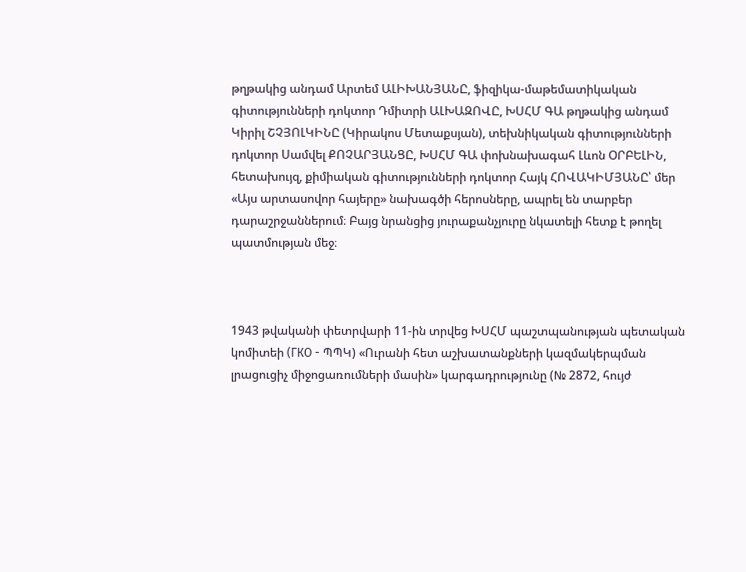թղթակից անդամ Արտեմ ԱԼԻԽԱՆՅԱՆԸ, ֆիզիկա-մաթեմատիկական գիտությունների դոկտոր Դմիտրի ԱԼԽԱԶՈՎԸ, ԽՍՀՄ ԳԱ թղթակից անդամ Կիրիլ ՇՉՅՈԼԿԻՆԸ (Կիրակոս Մետաքսյան), տեխնիկական գիտությունների դոկտոր Սամվել ՔՈՉԱՐՅԱՆՑԸ, ԽՍՀՄ ԳԱ փոխնախագահ Լևոն ՕՐԲԵԼԻՆ, հետախույզ, քիմիական գիտությունների դոկտոր Հայկ ՀՈՎԱԿԻՄՅԱՆԸ՝ մեր «Այս արտասովոր հայերը» նախագծի հերոսները, ապրել են տարբեր դարաշրջաններում։ Բայց նրանցից յուրաքանչյուրը նկատելի հետք է թողել պատմության մեջ։



1943 թվականի փետրվարի 11-ին տրվեց ԽՍՀՄ պաշտպանության պետական կոմիտեի (ГКО - ՊՊԿ) «Ուրանի հետ աշխատանքների կազմակերպման լրացուցիչ միջոցառումների մասին» կարգադրությունը (№ 2872, հույժ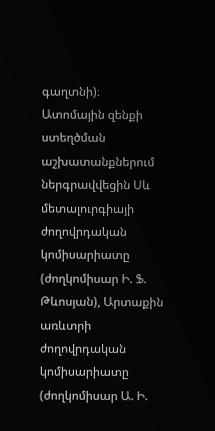գաղտնի)։ Ատոմային զենքի ստեղծման աշխատանքներում ներգրավվեցին Սև մետալուրգիայի ժողովրդական կոմիսարիատը (ժողկոմիսար Ի. Ֆ. Թևոսյան), Արտաքին առևտրի ժողովրդական կոմիսարիատը (ժողկոմիսար Ա. Ի.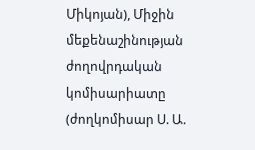Միկոյան), Միջին մեքենաշինության ժողովրդական կոմիսարիատը (ժողկոմիսար Ս. Ա.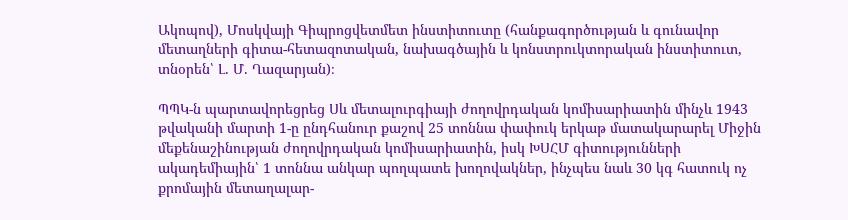Ակոպով), Մոսկվայի Գիպրոցվետմետ ինստիտուտը (հանքագործության և գունավոր մետաղների գիտա-հետազոտական, նախագծային և կոնստրուկտորական ինստիտուտ, տնօրեն՝ Լ. Մ. Ղազարյան)։

ՊՊԿ-ն պարտավորեցրեց Սև մետալուրգիայի ժողովրդական կոմիսարիատին մինչև 1943 թվականի մարտի 1-ը ընդհանուր քաշով 25 տոննա փափուկ երկաթ մատակարարել Միջին մեքենաշինության ժողովրդական կոմիսարիատին, իսկ ԽՍՀՄ գիտությունների ակադեմիային՝ 1 տոննա անկար պողպատե խողովակներ, ինչպես նաև 30 կգ հատուկ ոչ քրոմային մետաղալար-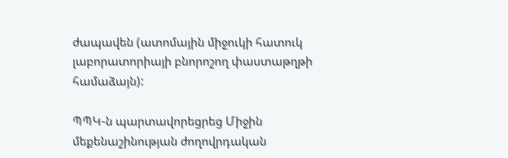ժապավեն (ատոմային միջուկի հատուկ լաբորատորիայի բնորոշող փաստաթղթի համաձայն):

ՊՊԿ-ն պարտավորեցրեց Միջին մեքենաշինության ժողովրդական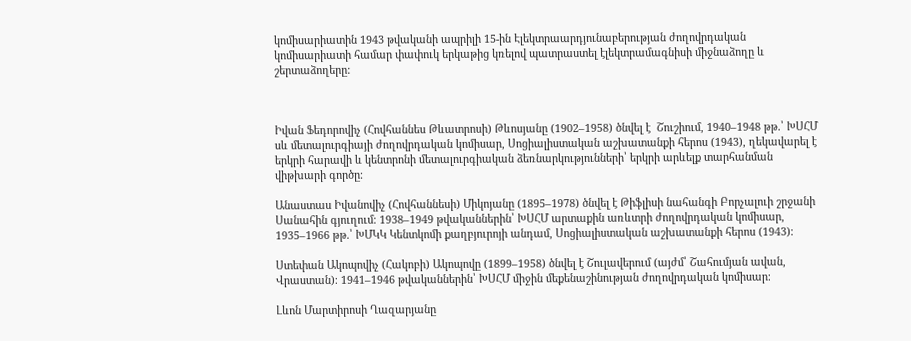կոմիսարիատին 1943 թվականի ապրիլի 15-ին Էլեկտրաարդյունաբերության ժողովրդական կոմիսարիատի համար փափուկ երկաթից կռելով պատրաստել էլեկտրամագնիսի միջնաձողը և շերտաձողերը:



Իվան Ֆեդորովիչ (Հովհաննես Թևատրոսի) Թևոսյանը (1902–1958) ծնվել է  Շուշիում, 1940–1948 թթ.՝ ԽՍՀՄ սև մետալուրգիայի ժողովրդական կոմիսար, Սոցիալիստական աշխատանքի հերոս (1943), ղեկավարել է երկրի հարավի և կենտրոնի մետալուրգիական ձեռնարկությունների՝ երկրի արևելք տարհանման վիթխարի գործը։

Անաստաս Իվանովիչ (Հովհաննեսի) Միկոյանը (1895–1978) ծնվել է Թիֆլիսի նահանգի Բորչալուի շրջանի Սանահին գյուղում։ 1938–1949 թվականներին՝ ԽՍՀՄ արտաքին առևտրի ժողովրդական կոմիսար, 1935–1966 թթ.՝ ԽՄԿԿ Կենտկոմի քաղբյուրոյի անդամ, Սոցիալիստական աշխատանքի հերոս (1943)։

Ստեփան Ակոպովիչ (Հակոբի) Ակոպովը (1899–1958) ծնվել է Շուլավերում (այժմ՝ Շահումյան ավան, Վրաստան)։ 1941–1946 թվականներին՝ ԽՍՀՄ միջին մեքենաշինության ժողովրդական կոմիսար։

Լևոն Մարտիրոսի Ղազարյանը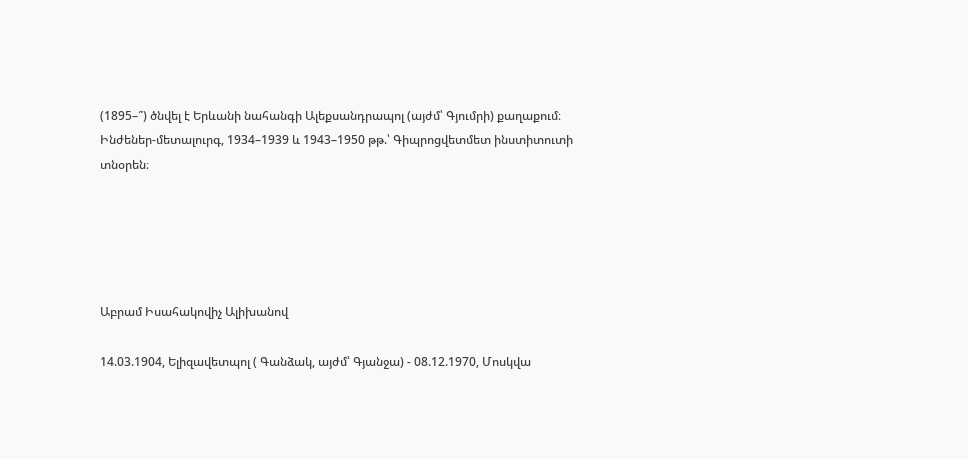(1895–՞) ծնվել է Երևանի նահանգի Ալեքսանդրապոլ (այժմ՝ Գյումրի) քաղաքում։ Ինժեներ-մետալուրգ, 1934–1939 և 1943–1950 թթ.՝ Գիպրոցվետմետ ինստիտուտի տնօրեն։





Աբրամ Իսահակովիչ Ալիխանով

14.03.1904, Ելիզավետպոլ ( Գանձակ, այժմ՝ Գյանջա) - 08.12.1970, Մոսկվա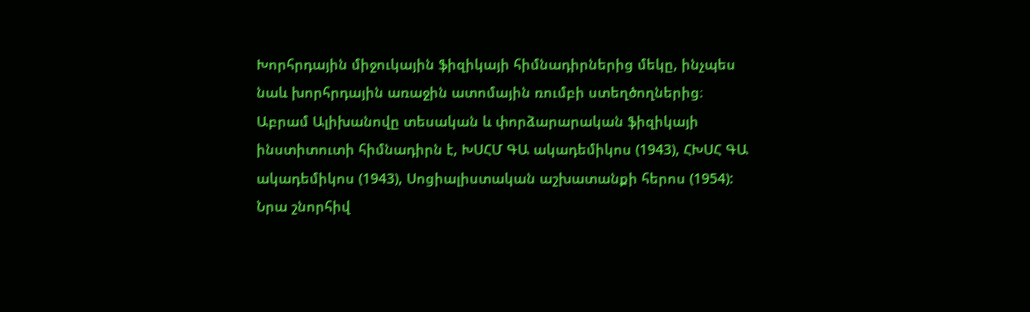Խորհրդային միջուկային ֆիզիկայի հիմնադիրներից մեկը, ինչպես նաև խորհրդային առաջին ատոմային ռումբի ստեղծողներից։ Աբրամ Ալիխանովը տեսական և փորձարարական ֆիզիկայի ինստիտուտի հիմնադիրն է, ԽՍՀՄ ԳԱ ակադեմիկոս (1943), ՀԽՍՀ ԳԱ ակադեմիկոս (1943), Սոցիալիստական աշխատանքի հերոս (1954): Նրա շնորհիվ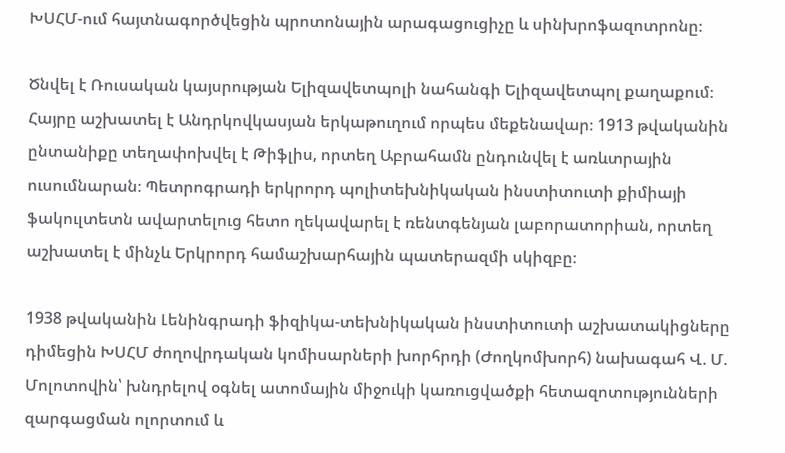ԽՍՀՄ-ում հայտնագործվեցին պրոտոնային արագացուցիչը և սինխրոֆազոտրոնը։

Ծնվել է Ռուսական կայսրության Ելիզավետպոլի նահանգի Ելիզավետպոլ քաղաքում։ Հայրը աշխատել է Անդրկովկասյան երկաթուղում որպես մեքենավար։ 1913 թվականին ընտանիքը տեղափոխվել է Թիֆլիս, որտեղ Աբրահամն ընդունվել է առևտրային ուսումնարան։ Պետրոգրադի երկրորդ պոլիտեխնիկական ինստիտուտի քիմիայի ֆակուլտետն ավարտելուց հետո ղեկավարել է ռենտգենյան լաբորատորիան, որտեղ աշխատել է մինչև Երկրորդ համաշխարհային պատերազմի սկիզբը։

1938 թվականին Լենինգրադի ֆիզիկա-տեխնիկական ինստիտուտի աշխատակիցները դիմեցին ԽՍՀՄ ժողովրդական կոմիսարների խորհրդի (Ժողկոմխորհ) նախագահ Վ. Մ. Մոլոտովին՝ խնդրելով օգնել ատոմային միջուկի կառուցվածքի հետազոտությունների զարգացման ոլորտում և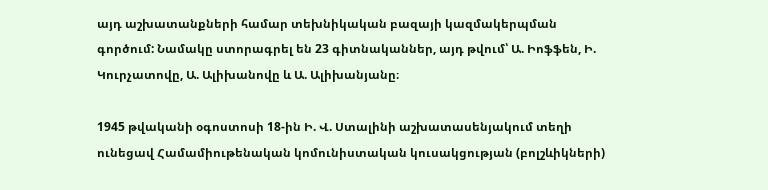այդ աշխատանքների համար տեխնիկական բազայի կազմակերպման գործում: Նամակը ստորագրել են 23 գիտնականներ, այդ թվում՝ Ա. Իոֆֆեն, Ի. Կուրչատովը, Ա. Ալիխանովը և Ա. Ալիխանյանը։

1945 թվականի օգոստոսի 18-ին Ի. Վ. Ստալինի աշխատասենյակում տեղի ունեցավ Համամիութենական կոմունիստական կուսակցության (բոլշևիկների)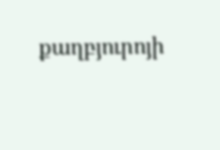քաղբյուրոյի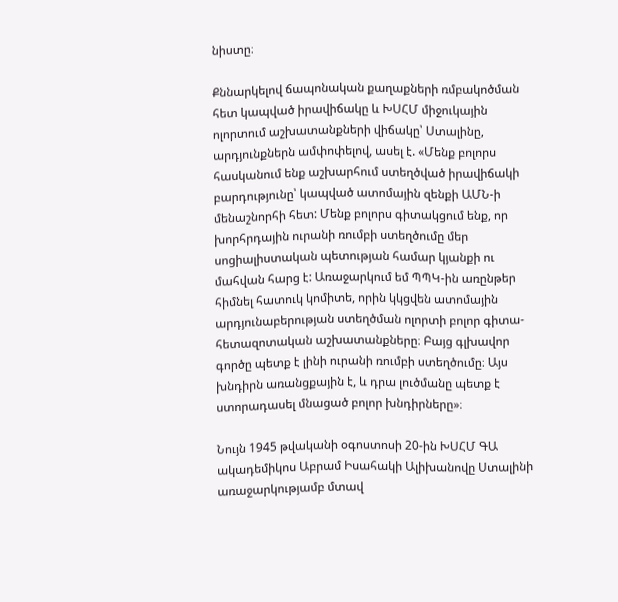նիստը։

Քննարկելով ճապոնական քաղաքների ռմբակոծման հետ կապված իրավիճակը և ԽՍՀՄ միջուկային ոլորտում աշխատանքների վիճակը՝ Ստալինը, արդյունքներն ամփոփելով, ասել է. «Մենք բոլորս հասկանում ենք աշխարհում ստեղծված իրավիճակի բարդությունը՝ կապված ատոմային զենքի ԱՄՆ-ի մենաշնորհի հետ: Մենք բոլորս գիտակցում ենք, որ խորհրդային ուրանի ռումբի ստեղծումը մեր սոցիալիստական պետության համար կյանքի ու մահվան հարց է: Առաջարկում եմ ՊՊԿ-ին առընթեր հիմնել հատուկ կոմիտե, որին կկցվեն ատոմային արդյունաբերության ստեղծման ոլորտի բոլոր գիտա-հետազոտական աշխատանքները։ Բայց գլխավոր գործը պետք է լինի ուրանի ռումբի ստեղծումը։ Այս խնդիրն առանցքային է, և դրա լուծմանը պետք է ստորադասել մնացած բոլոր խնդիրները»։

Նույն 1945 թվականի օգոստոսի 20-ին ԽՍՀՄ ԳԱ ակադեմիկոս Աբրամ Իսահակի Ալիխանովը Ստալինի առաջարկությամբ մտավ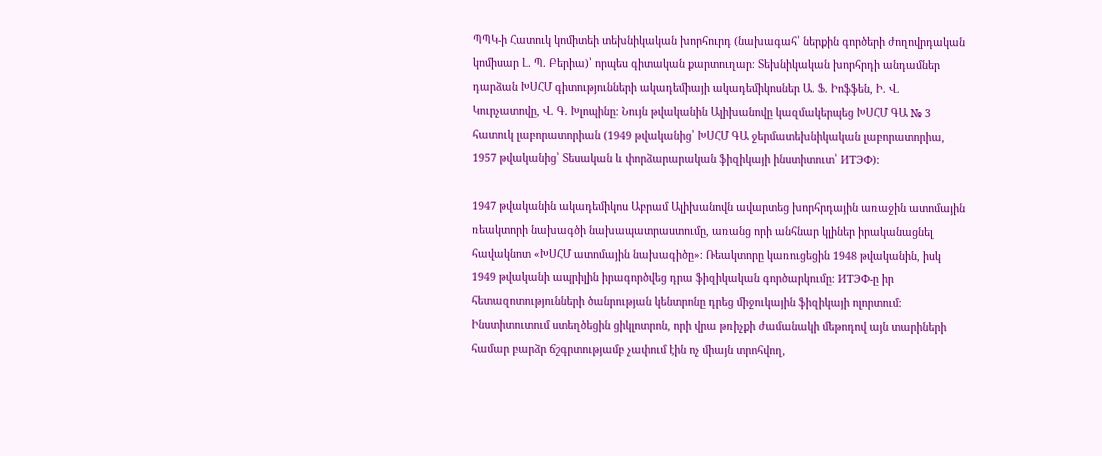ՊՊԿ-ի Հատուկ կոմիտեի տեխնիկական խորհուրդ (նախագահ՝ ներքին գործերի ժողովրդական կոմիսար Լ. Պ. Բերիա)՝ որպես գիտական քարտուղար։ Տեխնիկական խորհրդի անդամներ դարձան ԽՍՀՄ գիտությունների ակադեմիայի ակադեմիկոսներ Ա. Ֆ. Իոֆֆեն, Ի. Վ. Կուրչատովը, Վ. Գ. Խլոպինը։ Նույն թվականին Ալիխանովը կազմակերպեց ԽՍՀՄ ԳԱ № 3 հատուկ լաբորատորիան (1949 թվականից՝ ԽՍՀՄ ԳԱ ջերմատեխնիկական լաբորատորիա, 1957 թվականից՝ Տեսական և փորձարարական ֆիզիկայի ինստիտուտ՝ ИТЭФ):

1947 թվականին ակադեմիկոս Աբրամ Ալիխանովն ավարտեց խորհրդային առաջին ատոմային ռեակտորի նախագծի նախապատրաստումը, առանց որի անհնար կլիներ իրականացնել հավակնոտ «ԽՍՀՄ ատոմային նախագիծը»։ Ռեակտորը կառուցեցին 1948 թվականին, իսկ 1949 թվականի ապրիլին իրագործվեց դրա ֆիզիկական գործարկումը: ИТЭФ-ը իր հետազոտությունների ծանրության կենտրոնը դրեց միջուկային ֆիզիկայի ոլորտում։ Ինստիտուտում ստեղծեցին ցիկլոտրոն, որի վրա թռիչքի ժամանակի մեթոդով այն տարիների համար բարձր ճշգրտությամբ չափում էին ոչ միայն տրոհվող,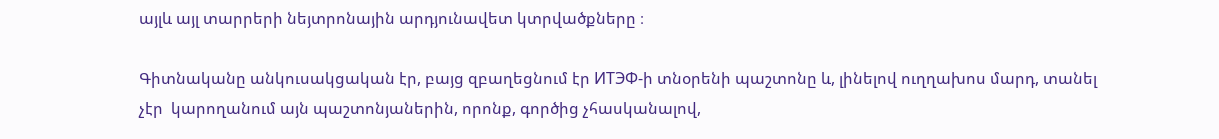այլև այլ տարրերի նեյտրոնային արդյունավետ կտրվածքները ։

Գիտնականը անկուսակցական էր, բայց զբաղեցնում էր ИТЭФ-ի տնօրենի պաշտոնը և, լինելով ուղղախոս մարդ, տանել չէր  կարողանում այն պաշտոնյաներին, որոնք, գործից չհասկանալով,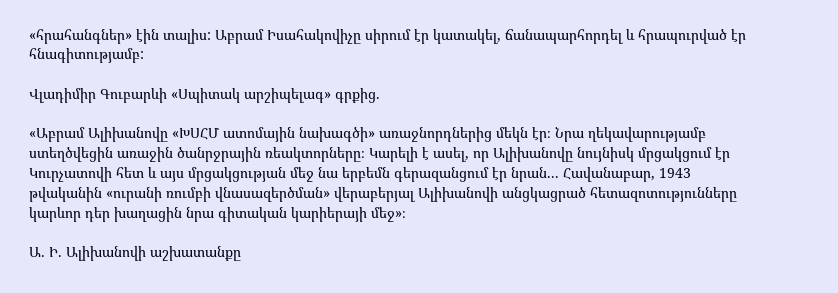«հրահանգներ» էին տալիս: Աբրամ Իսահակովիչը սիրում էր կատակել, ճանապարհորդել և հրապուրված էր հնագիտությամբ:

Վլադիմիր Գուբարևի «Սպիտակ արշիպելագ» գրքից.

«Աբրամ Ալիխանովը «ԽՍՀՄ ատոմային նախագծի» առաջնորդներից մեկն էր։ Նրա ղեկավարությամբ ստեղծվեցին առաջին ծանրջրային ռեակտորները։ Կարելի է ասել, որ Ալիխանովը նույնիսկ մրցակցում էր Կուրչատովի հետ և այս մրցակցության մեջ նա երբեմն գերազանցում էր նրան... Հավանաբար, 1943 թվականին «ուրանի ռումբի վնասազերծման» վերաբերյալ Ալիխանովի անցկացրած հետազոտությունները կարևոր դեր խաղացին նրա գիտական կարիերայի մեջ»։

Ա. Ի. Ալիխանովի աշխատանքը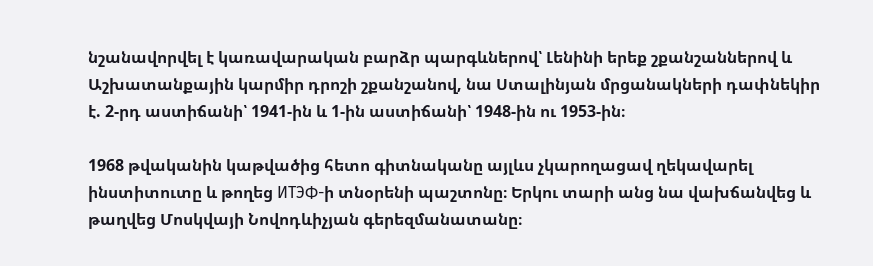նշանավորվել է կառավարական բարձր պարգևներով՝ Լենինի երեք շքանշաններով և Աշխատանքային կարմիր դրոշի շքանշանով, նա Ստալինյան մրցանակների դափնեկիր է. 2-րդ աստիճանի՝ 1941-ին և 1-ին աստիճանի՝ 1948-ին ու 1953-ին։

1968 թվականին կաթվածից հետո գիտնականը այլևս չկարողացավ ղեկավարել ինստիտուտը և թողեց ИТЭФ-ի տնօրենի պաշտոնը։ Երկու տարի անց նա վախճանվեց և թաղվեց Մոսկվայի Նովոդևիչյան գերեզմանատանը։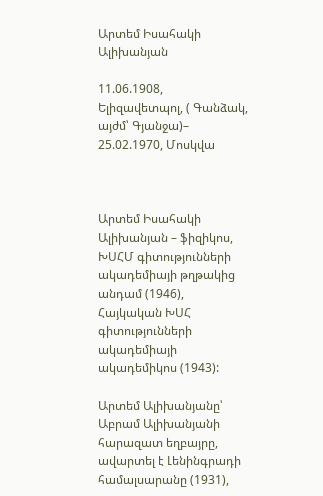Արտեմ Իսահակի Ալիխանյան

11.06.1908, Ելիզավետպոլ, ( Գանձակ, այժմ՝ Գյանջա)– 25.02.1970, Մոսկվա



Արտեմ Իսահակի Ալիխանյան – ֆիզիկոս, ԽՍՀՄ գիտությունների ակադեմիայի թղթակից անդամ (1946), Հայկական ԽՍՀ գիտությունների ակադեմիայի ակադեմիկոս (1943):

Արտեմ Ալիխանյանը՝ Աբրամ Ալիխանյանի հարազատ եղբայրը, ավարտել է Լենինգրադի համալսարանը (1931),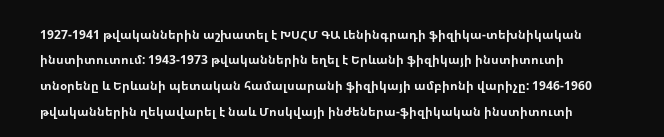1927-1941 թվականներին աշխատել է ԽՍՀՄ ԳԱ Լենինգրադի ֆիզիկա-տեխնիկական ինստիտուտում: 1943-1973 թվականներին եղել է Երևանի ֆիզիկայի ինստիտուտի տնօրենը և Երևանի պետական համալսարանի ֆիզիկայի ամբիոնի վարիչը: 1946-1960 թվականներին ղեկավարել է նաև Մոսկվայի ինժեներա-ֆիզիկական ինստիտուտի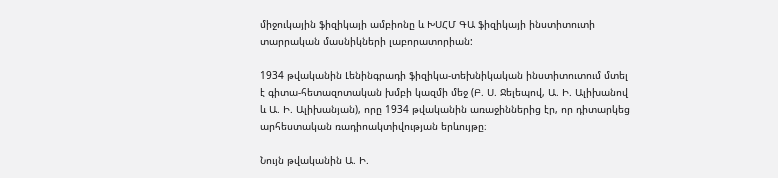միջուկային ֆիզիկայի ամբիոնը և ԽՍՀՄ ԳԱ ֆիզիկայի ինստիտուտի տարրական մասնիկների լաբորատորիան:

1934 թվականին Լենինգրադի ֆիզիկա-տեխնիկական ինստիտուտում մտել է գիտա-հետազոտական խմբի կազմի մեջ (Բ. Ս. Ջելեպով, Ա. Ի. Ալիխանով և Ա. Ի. Ալիխանյան), որը 1934 թվականին առաջիններից էր, որ դիտարկեց արհեստական ռադիոակտիվության երևույթը։

Նույն թվականին Ա. Ի.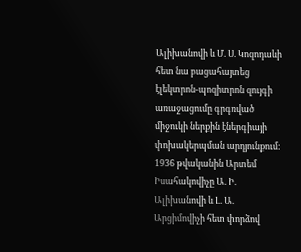Ալիխանովի և Մ. Ս. Կոզոդաևի հետ նա բացահայտեց էլեկտրոն-պոզիտրոն զույգի առաջացումը գրգռված միջուկի ներքին էներգիայի փոխակերպման արդյունքում: 1936 թվականին Արտեմ Իսահակովիչը Ա. Ի. Ալիխանովի և Լ. Ա. Արցիմովիչի հետ փորձով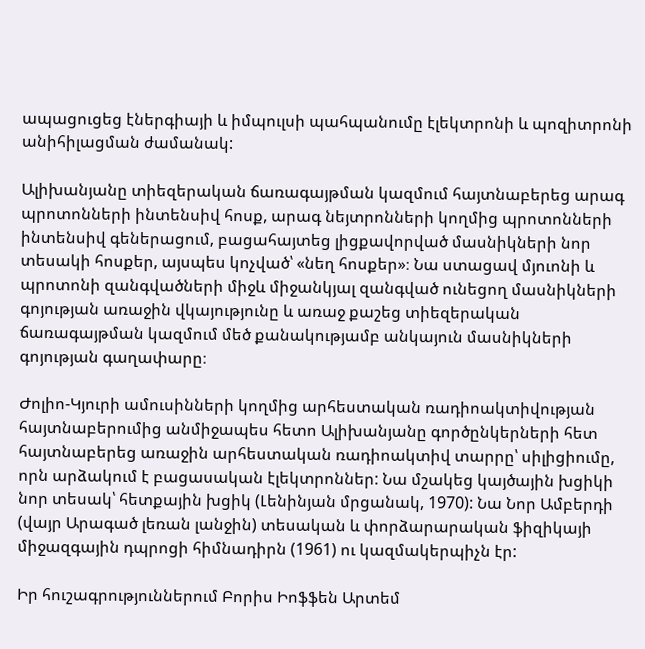ապացուցեց էներգիայի և իմպուլսի պահպանումը էլեկտրոնի և պոզիտրոնի անիհիլացման ժամանակ:

Ալիխանյանը տիեզերական ճառագայթման կազմում հայտնաբերեց արագ պրոտոնների ինտենսիվ հոսք, արագ նեյտրոնների կողմից պրոտոնների ինտենսիվ գեներացում, բացահայտեց լիցքավորված մասնիկների նոր տեսակի հոսքեր, այսպես կոչված՝ «նեղ հոսքեր»։ Նա ստացավ մյուոնի և պրոտոնի զանգվածների միջև միջանկյալ զանգված ունեցող մասնիկների գոյության առաջին վկայությունը և առաջ քաշեց տիեզերական ճառագայթման կազմում մեծ քանակությամբ անկայուն մասնիկների գոյության գաղափարը։

Ժոլիո-Կյուրի ամուսինների կողմից արհեստական ռադիոակտիվության հայտնաբերումից անմիջապես հետո Ալիխանյանը գործընկերների հետ հայտնաբերեց առաջին արհեստական ռադիոակտիվ տարրը՝ սիլիցիումը, որն արձակում է բացասական էլեկտրոններ: Նա մշակեց կայծային խցիկի նոր տեսակ՝ հետքային խցիկ (Լենինյան մրցանակ, 1970): Նա Նոր Ամբերդի (վայր Արագած լեռան լանջին) տեսական և փորձարարական ֆիզիկայի միջազգային դպրոցի հիմնադիրն (1961) ու կազմակերպիչն էր:

Իր հուշագրություններում Բորիս Իոֆֆեն Արտեմ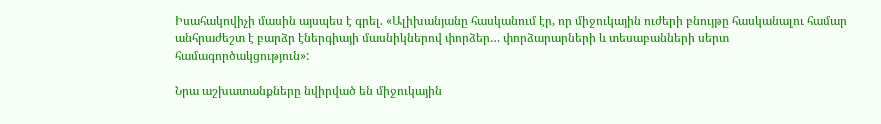Իսահակովիչի մասին այսպես է գրել. «Ալիխանյանը հասկանում էր, որ միջուկային ուժերի բնույթը հասկանալու համար անհրաժեշտ է բարձր էներգիայի մասնիկներով փորձեր… փորձարարների և տեսաբանների սերտ համագործակցություն»:

Նրա աշխատանքները նվիրված են միջուկային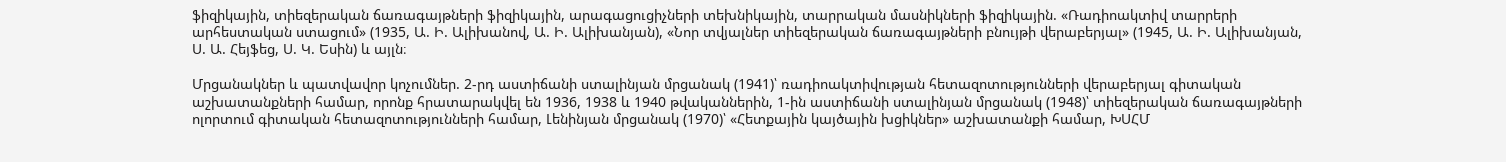ֆիզիկային, տիեզերական ճառագայթների ֆիզիկային, արագացուցիչների տեխնիկային, տարրական մասնիկների ֆիզիկային. «Ռադիոակտիվ տարրերի արհեստական ստացում» (1935, Ա. Ի. Ալիխանով, Ա. Ի. Ալիխանյան), «Նոր տվյալներ տիեզերական ճառագայթների բնույթի վերաբերյալ» (1945, Ա. Ի. Ալիխանյան, Ս. Ա. Հեյֆեց, Ս. Կ. Եսին) և այլն։

Մրցանակներ և պատվավոր կոչումներ. 2-րդ աստիճանի ստալինյան մրցանակ (1941)՝ ռադիոակտիվության հետազոտությունների վերաբերյալ գիտական աշխատանքների համար, որոնք հրատարակվել են 1936, 1938 և 1940 թվականներին, 1-ին աստիճանի ստալինյան մրցանակ (1948)՝ տիեզերական ճառագայթների ոլորտում գիտական հետազոտությունների համար, Լենինյան մրցանակ (1970)՝ «Հետքային կայծային խցիկներ» աշխատանքի համար, ԽՍՀՄ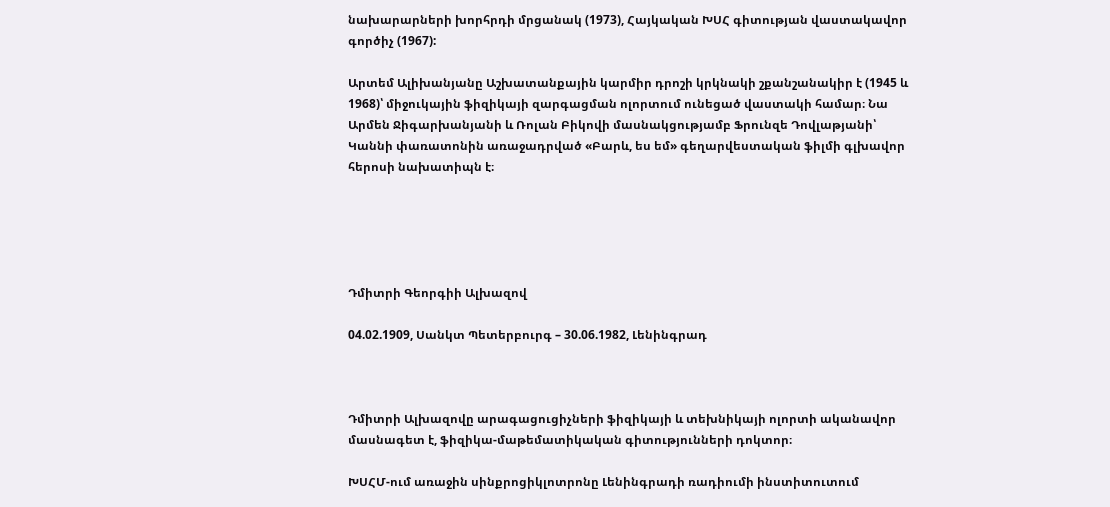նախարարների խորհրդի մրցանակ (1973), Հայկական ԽՍՀ գիտության վաստակավոր գործիչ (1967):

Արտեմ Ալիխանյանը Աշխատանքային կարմիր դրոշի կրկնակի շքանշանակիր է (1945 և 1968)՝ միջուկային ֆիզիկայի զարգացման ոլորտում ունեցած վաստակի համար։ Նա Արմեն Ջիգարխանյանի և Ռոլան Բիկովի մասնակցությամբ Ֆրունզե Դովլաթյանի՝ Կաննի փառատոնին առաջադրված «Բարև, ես եմ» գեղարվեստական ֆիլմի գլխավոր հերոսի նախատիպն է։





Դմիտրի Գեորգիի Ալխազով

04.02.1909, Սանկտ Պետերբուրգ – 30.06.1982, Լենինգրադ



Դմիտրի Ալխազովը արագացուցիչների ֆիզիկայի և տեխնիկայի ոլորտի ականավոր մասնագետ է, ֆիզիկա-մաթեմատիկական գիտությունների դոկտոր։

ԽՍՀՄ-ում առաջին սինքրոցիկլոտրոնը Լենինգրադի ռադիումի ինստիտուտում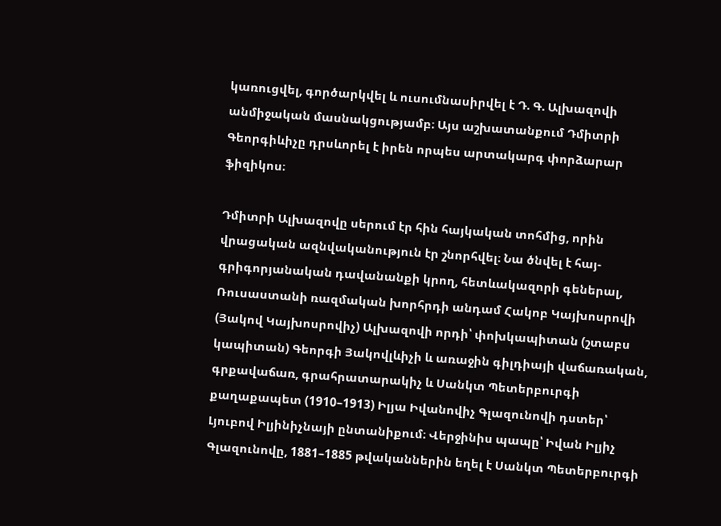կառուցվել, գործարկվել և ուսումնասիրվել է Դ. Գ. Ալխազովի անմիջական մասնակցությամբ։ Այս աշխատանքում Դմիտրի Գեորգիևիչը դրսևորել է իրեն որպես արտակարգ փորձարար ֆիզիկոս։

Դմիտրի Ալխազովը սերում էր հին հայկական տոհմից, որին վրացական ազնվականություն էր շնորհվել։ Նա ծնվել է հայ-գրիգորյանական դավանանքի կրող, հետևակազորի գեներալ, Ռուսաստանի ռազմական խորհրդի անդամ Հակոբ Կայխոսրովի (Յակով Կայխոսրովիչ) Ալխազովի որդի՝ փոխկապիտան (շտաբս կապիտան) Գեորգի Յակովլևիչի և առաջին գիլդիայի վաճառական, գրքավաճառ, գրահրատարակիչ և Սանկտ Պետերբուրգի քաղաքապետ (1910–1913) Իլյա Իվանովիչ Գլազունովի դստեր՝ Լյուբով Իլյինիչնայի ընտանիքում։ Վերջինիս պապը՝ Իվան Իլյիչ Գլազունովը, 1881–1885 թվականներին եղել է Սանկտ Պետերբուրգի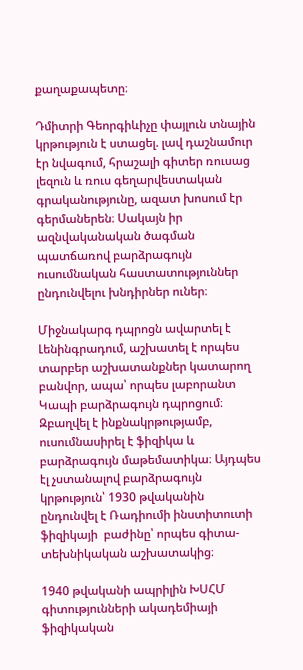քաղաքապետը։

Դմիտրի Գեորգիևիչը փայլուն տնային կրթություն է ստացել. լավ դաշնամուր էր նվագում, հրաշալի գիտեր ռուսաց լեզուն և ռուս գեղարվեստական գրականությունը, ազատ խոսում էր գերմաներեն։ Սակայն իր ազնվականական ծագման պատճառով բարձրագույն ուսումնական հաստատություններ ընդունվելու խնդիրներ ուներ։

Միջնակարգ դպրոցն ավարտել է Լենինգրադում, աշխատել է որպես տարբեր աշխատանքներ կատարող բանվոր, ապա՝ որպես լաբորանտ Կապի բարձրագույն դպրոցում։ Զբաղվել է ինքնակրթությամբ, ուսումնասիրել է ֆիզիկա և բարձրագույն մաթեմատիկա։ Այդպես էլ չստանալով բարձրագույն կրթություն՝ 1930 թվականին ընդունվել է Ռադիումի ինստիտուտի ֆիզիկայի  բաժինը՝ որպես գիտա-տեխնիկական աշխատակից։

1940 թվականի ապրիլին ԽՍՀՄ գիտությունների ակադեմիայի ֆիզիկական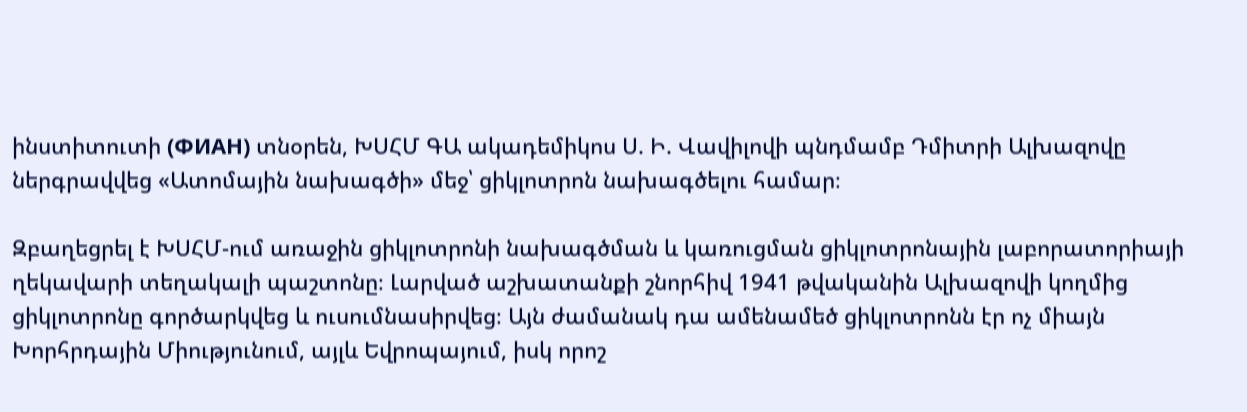ինստիտուտի (ФИАН) տնօրեն, ԽՍՀՄ ԳԱ ակադեմիկոս Ս. Ի. Վավիլովի պնդմամբ Դմիտրի Ալխազովը ներգրավվեց «Ատոմային նախագծի» մեջ՝ ցիկլոտրոն նախագծելու համար։

Զբաղեցրել է ԽՍՀՄ-ում առաջին ցիկլոտրոնի նախագծման և կառուցման ցիկլոտրոնային լաբորատորիայի ղեկավարի տեղակալի պաշտոնը։ Լարված աշխատանքի շնորհիվ 1941 թվականին Ալխազովի կողմից ցիկլոտրոնը գործարկվեց և ուսումնասիրվեց։ Այն ժամանակ դա ամենամեծ ցիկլոտրոնն էր ոչ միայն Խորհրդային Միությունում, այլև Եվրոպայում, իսկ որոշ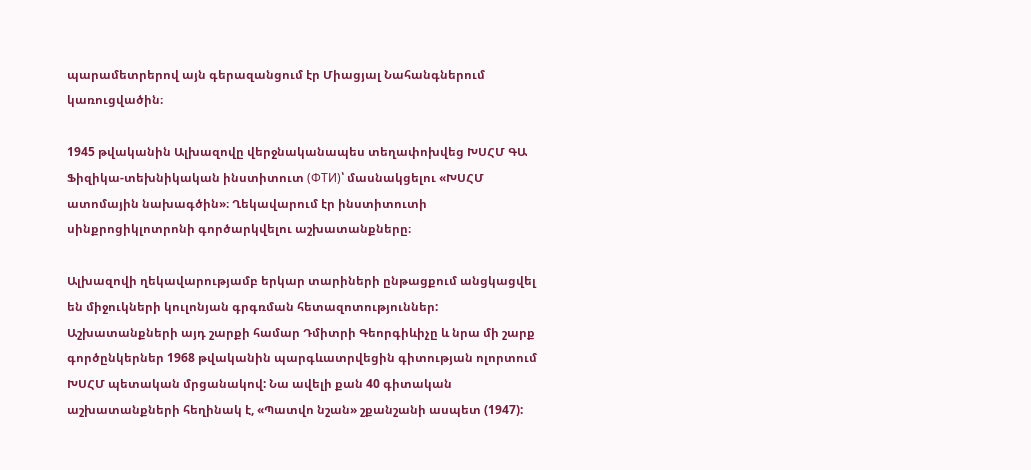պարամետրերով այն գերազանցում էր Միացյալ Նահանգներում կառուցվածին։

1945 թվականին Ալխազովը վերջնականապես տեղափոխվեց ԽՍՀՄ ԳԱ Ֆիզիկա-տեխնիկական ինստիտուտ (ФТИ)՝ մասնակցելու «ԽՍՀՄ ատոմային նախագծին»։ Ղեկավարում էր ինստիտուտի սինքրոցիկլոտրոնի գործարկվելու աշխատանքները։

Ալխազովի ղեկավարությամբ երկար տարիների ընթացքում անցկացվել են միջուկների կուլոնյան գրգռման հետազոտություններ: Աշխատանքների այդ շարքի համար Դմիտրի Գեորգիևիչը և նրա մի շարք գործընկերներ 1968 թվականին պարգևատրվեցին գիտության ոլորտում ԽՍՀՄ պետական մրցանակով: Նա ավելի քան 40 գիտական աշխատանքների հեղինակ է, «Պատվո նշան» շքանշանի ասպետ (1947):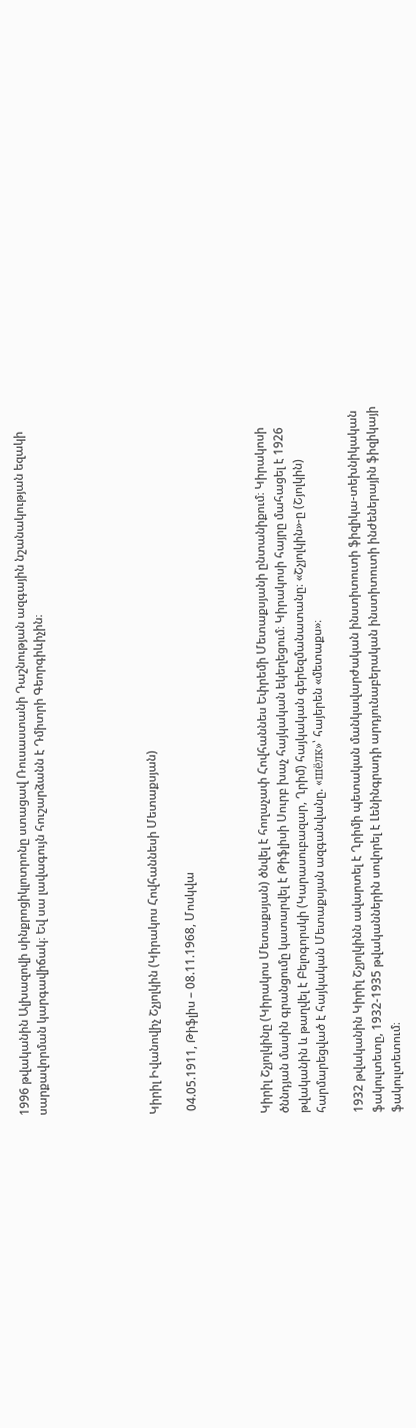1996 թվականին Ալխազովի սինքրոցիկլոտրոնը ստացավ Ռուսաստանի Դաշնության ազգային նշանակության եզակի սարքավորման կարգավիճակ։ Եվ սա լավագույն հուշարձանն է Դմիտրի Գեորգիևիչին։





Կիրիլ Իվանովիչ Շչյոլկին (Կիրակոս Հովհաննեսի Մետաքսյան)

 04.05.1911, Թիֆլիս – 08.11.1968, Մոսկվա



Կիրիլ Շչյոլկինը (Կիրակոս Մետաքսյան) ծնվել է հողաչափ Հովհաննես Եփրեմի Մետաքսյանի ընտանիքում։ Կիրակոսի ծննդյան մասին գրանցումը կատարվել է Թիֆլիսի Սուրբ խաչ հայկական եկեղեցում։ Կիրակոսի հայրը մահացել է 1926 թվականին և թաղվել է Բելոգորսկի (Կարասուբազար, Ղրիմ) հայկական գերեզմանատանը։ «Շչյոլկին»-ը (Շյոլկին) հարմարեցված է հայկական Մետաքսյան ազգանվանը. «шёлк»՝ հայերեն «մետաքս»։

1932 թվականին Կիրիլ Շչյոլկինն ավարտել է Ղրիմի պետական մանկավարժական ինստիտուտի ֆիզիկա-տեխնիկական ֆակուլտետը, 1932-1935 թվականներին սովորել է Լենինգրադի արդյունաբերական ինստիտուտի ինժեներային ֆիզիկայի ֆակուլտետում։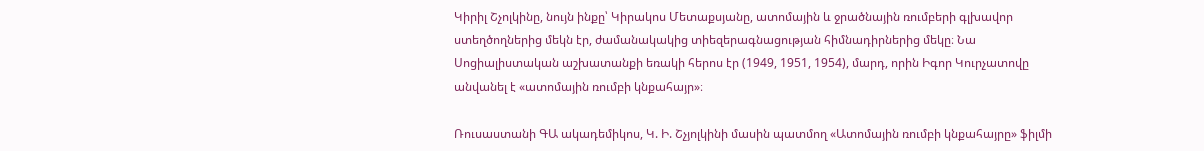Կիրիլ Շչոլկինը, նույն ինքը՝ Կիրակոս Մետաքսյանը, ատոմային և ջրածնային ռումբերի գլխավոր ստեղծողներից մեկն էր, ժամանակակից տիեզերագնացության հիմնադիրներից մեկը։ Նա Սոցիալիստական աշխատանքի եռակի հերոս էր (1949, 1951, 1954), մարդ, որին Իգոր Կուրչատովը անվանել է «ատոմային ռումբի կնքահայր»։

Ռուսաստանի ԳԱ ակադեմիկոս, Կ. Ի. Շչյոլկինի մասին պատմող «Ատոմային ռումբի կնքահայրը» ֆիլմի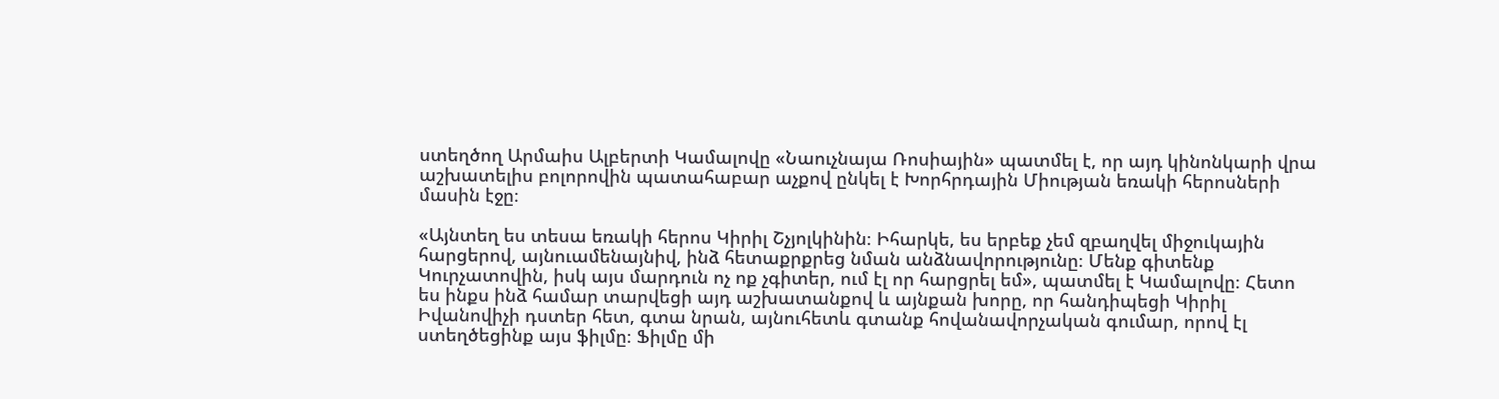ստեղծող Արմաիս Ալբերտի Կամալովը «Նաուչնայա Ռոսիային» պատմել է, որ այդ կինոնկարի վրա աշխատելիս բոլորովին պատահաբար աչքով ընկել է Խորհրդային Միության եռակի հերոսների մասին էջը։

«Այնտեղ ես տեսա եռակի հերոս Կիրիլ Շչյոլկինին։ Իհարկե, ես երբեք չեմ զբաղվել միջուկային հարցերով, այնուամենայնիվ, ինձ հետաքրքրեց նման անձնավորությունը։ Մենք գիտենք Կուրչատովին, իսկ այս մարդուն ոչ ոք չգիտեր, ում էլ որ հարցրել եմ», պատմել է Կամալովը։ Հետո ես ինքս ինձ համար տարվեցի այդ աշխատանքով և այնքան խորը, որ հանդիպեցի Կիրիլ Իվանովիչի դստեր հետ, գտա նրան, այնուհետև գտանք հովանավորչական գումար, որով էլ ստեղծեցինք այս ֆիլմը։ Ֆիլմը մի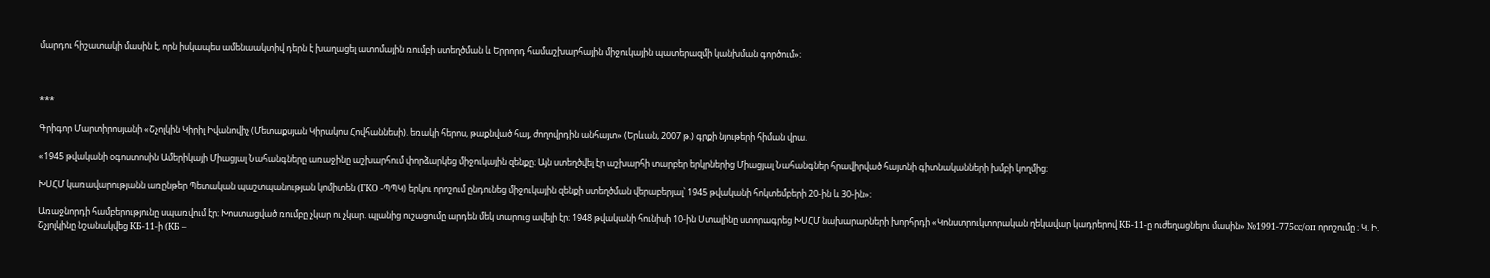մարդու հիշատակի մասին է, որն իսկապես ամենաակտիվ դերն է խաղացել ատոմային ռումբի ստեղծման և Երրորդ համաշխարհային միջուկային պատերազմի կանխման գործում»։



***

Գրիգոր Մարտիրոսյանի «Շչոլկին Կիրիլ Իվանովիչ (Մետաքսյան Կիրակոս Հովհաննեսի). եռակի հերոս, թաքնված հայ, ժողովրդին անհայտ» (Երևան, 2007 թ.) գրքի նյութերի հիման վրա.

«1945 թվականի օգոստոսին Ամերիկայի Միացյալ Նահանգները առաջինը աշխարհում փորձարկեց միջուկային զենքը։ Այն ստեղծվել էր աշխարհի տարբեր երկրներից Միացյալ Նահանգներ հրավիրված հայտնի գիտնականների խմբի կողմից։

ԽՍՀՄ կառավարությանն առընթեր Պետական պաշտպանության կոմիտեն (ГКО -ՊՊԿ) երկու որոշում ընդունեց միջուկային զենքի ստեղծման վերաբերյալ՝ 1945 թվականի հոկտեմբերի 20-ին և 30-ին»։

Առաջնորդի համբերությունը սպառվում էր։ Խոստացված ռումբը չկար ու չկար. պլանից ուշացումը արդեն մեկ տարուց ավելի էր։ 1948 թվականի հունիսի 10-ին Ստալինը ստորագրեց ԽՍՀՄ նախարարների խորհրդի «Կոնստրուկտորական ղեկավար կադրերով КБ-11-ը ուժեղացնելու մասին» №1991-775сс/оп որոշումը ։ Կ. Ի. Շչյոլկինը նշանակվեց КБ-11-ի (КБ –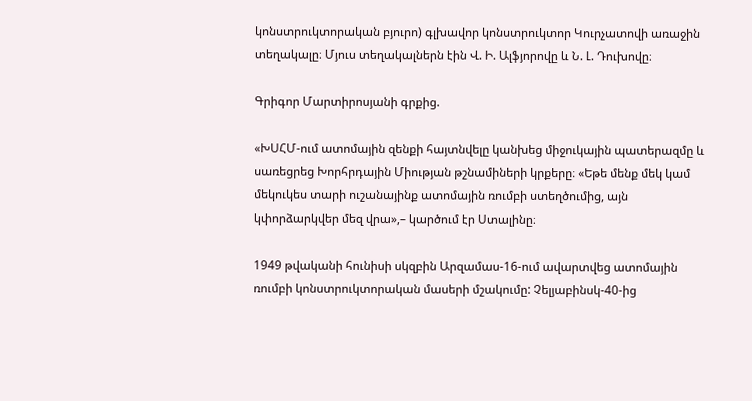կոնստրուկտորական բյուրո) գլխավոր կոնստրուկտոր Կուրչատովի առաջին տեղակալը։ Մյուս տեղակալներն էին Վ. Ի. Ալֆյորովը և Ն. Լ. Դուխովը։

Գրիգոր Մարտիրոսյանի գրքից.

«ԽՍՀՄ-ում ատոմային զենքի հայտնվելը կանխեց միջուկային պատերազմը և սառեցրեց Խորհրդային Միության թշնամիների կրքերը։ «Եթե մենք մեկ կամ մեկուկես տարի ուշանայինք ատոմային ռումբի ստեղծումից, այն կփորձարկվեր մեզ վրա»,– կարծում էր Ստալինը։

1949 թվականի հունիսի սկզբին Արզամաս-16-ում ավարտվեց ատոմային ռումբի կոնստրուկտորական մասերի մշակումը: Չելյաբինսկ-40-ից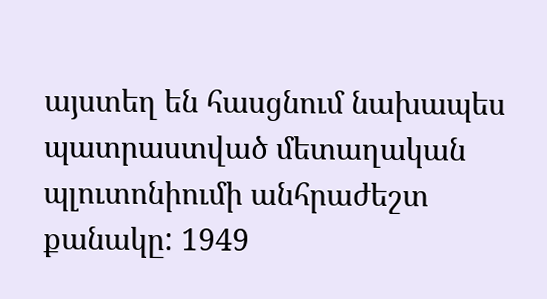այստեղ են հասցնում նախապես պատրաստված մետաղական պլուտոնիումի անհրաժեշտ քանակը: 1949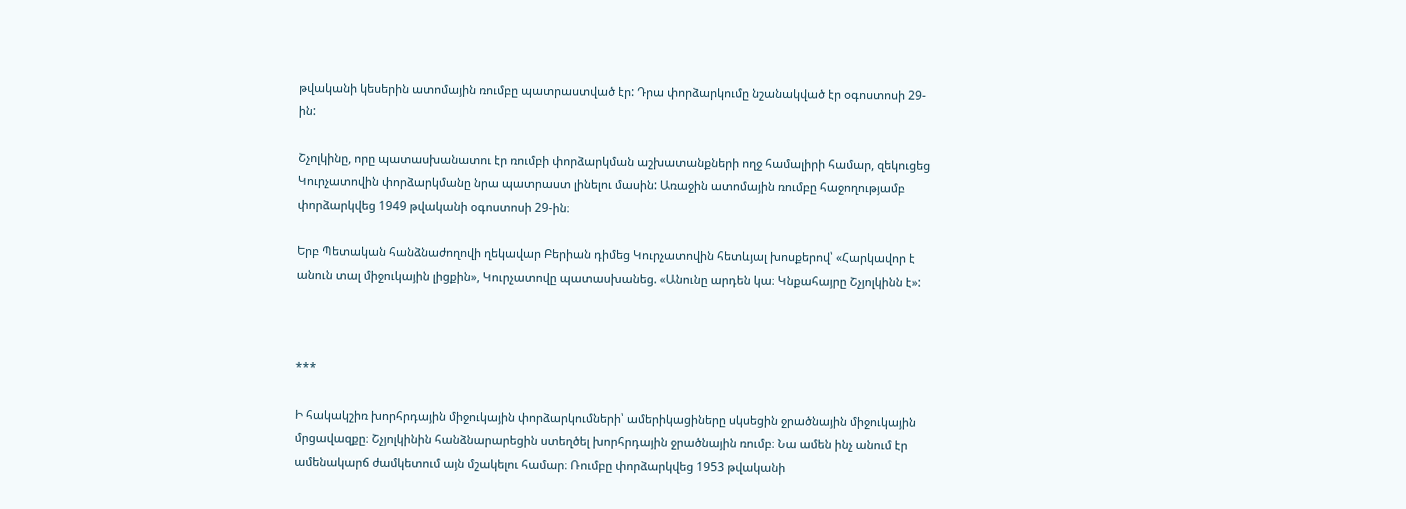թվականի կեսերին ատոմային ռումբը պատրաստված էր: Դրա փորձարկումը նշանակված էր օգոստոսի 29-ին:

Շչոլկինը, որը պատասխանատու էր ռումբի փորձարկման աշխատանքների ողջ համալիրի համար, զեկուցեց Կուրչատովին փորձարկմանը նրա պատրաստ լինելու մասին: Առաջին ատոմային ռումբը հաջողությամբ փորձարկվեց 1949 թվականի օգոստոսի 29-ին։

Երբ Պետական հանձնաժողովի ղեկավար Բերիան դիմեց Կուրչատովին հետևյալ խոսքերով՝ «Հարկավոր է անուն տալ միջուկային լիցքին», Կուրչատովը պատասխանեց. «Անունը արդեն կա։ Կնքահայրը Շչյոլկինն է»:



***

Ի հակակշիռ խորհրդային միջուկային փորձարկումների՝ ամերիկացիները սկսեցին ջրածնային միջուկային մրցավազքը։ Շչյոլկինին հանձնարարեցին ստեղծել խորհրդային ջրածնային ռումբ։ Նա ամեն ինչ անում էր ամենակարճ ժամկետում այն մշակելու համար։ Ռումբը փորձարկվեց 1953 թվականի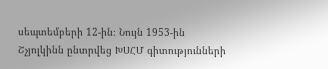սեպտեմբերի 12-ին։ Նույն 1953-ին Շչյոլկինն ընտրվեց ԽՍՀՄ գիտությունների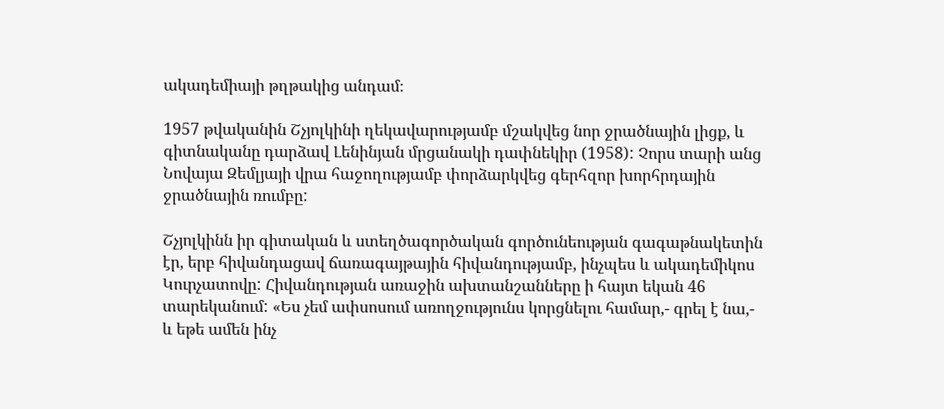ակադեմիայի թղթակից անդամ։

1957 թվականին Շչյոլկինի ղեկավարությամբ մշակվեց նոր ջրածնային լիցք, և գիտնականը դարձավ Լենինյան մրցանակի դափնեկիր (1958): Չորս տարի անց Նովայա Զեմլյայի վրա հաջողությամբ փորձարկվեց գերհզոր խորհրդային ջրածնային ռումբը:

Շչյոլկինն իր գիտական և ստեղծագործական գործունեության գագաթնակետին էր, երբ հիվանդացավ ճառագայթային հիվանդությամբ, ինչպես և ակադեմիկոս Կուրչատովը: Հիվանդության առաջին ախտանշանները ի հայտ եկան 46 տարեկանում: «Ես չեմ ափսոսում առողջությունս կորցնելու համար,- գրել է նա,- և եթե ամեն ինչ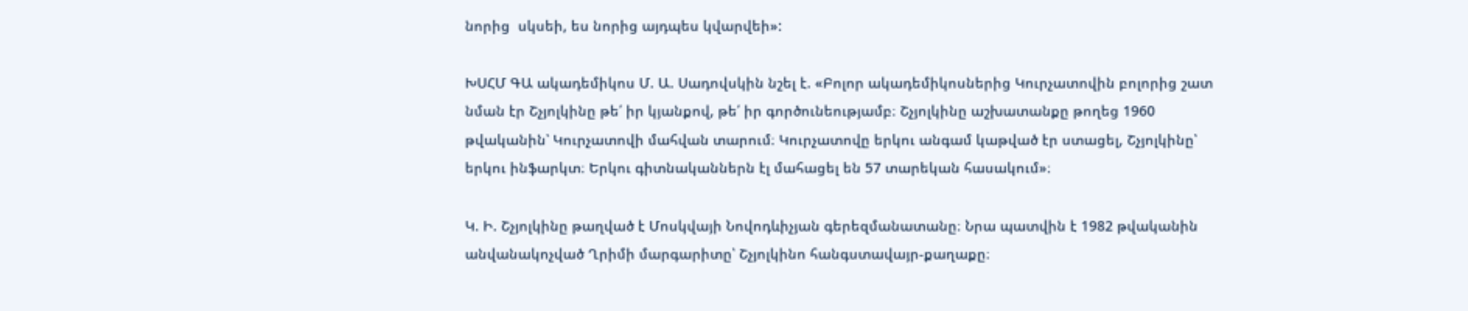նորից  սկսեի, ես նորից այդպես կվարվեի»:

ԽՍՀՄ ԳԱ ակադեմիկոս Մ. Ա. Սադովսկին նշել է. «Բոլոր ակադեմիկոսներից Կուրչատովին բոլորից շատ նման էր Շչյոլկինը թե՛ իր կյանքով, թե՛ իր գործունեությամբ։ Շչյոլկինը աշխատանքը թողեց 1960 թվականին՝ Կուրչատովի մահվան տարում։ Կուրչատովը երկու անգամ կաթված էր ստացել, Շչյոլկինը՝ երկու ինֆարկտ։ Երկու գիտնականներն էլ մահացել են 57 տարեկան հասակում»։

Կ. Ի. Շչյոլկինը թաղված է Մոսկվայի Նովոդևիչյան գերեզմանատանը։ Նրա պատվին է 1982 թվականին անվանակոչված Ղրիմի մարգարիտը՝ Շչյոլկինո հանգստավայր-քաղաքը։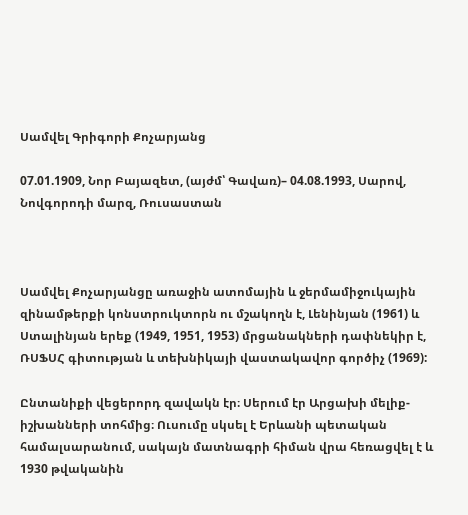Սամվել Գրիգորի Քոչարյանց

07.01.1909, Նոր Բայազետ, (այժմ՝ Գավառ)– 04.08.1993, Սարով, Նովգորոդի մարզ, Ռուսաստան



Սամվել Քոչարյանցը առաջին ատոմային և ջերմամիջուկային զինամթերքի կոնստրուկտորն ու մշակողն է, Լենինյան (1961) և Ստալինյան երեք (1949, 1951, 1953) մրցանակների դափնեկիր է, ՌՍՖՍՀ գիտության և տեխնիկայի վաստակավոր գործիչ (1969):

Ընտանիքի վեցերորդ զավակն էր։ Սերում էր Արցախի մելիք-իշխանների տոհմից։ Ուսումը սկսել է Երևանի պետական համալսարանում, սակայն մատնագրի հիման վրա հեռացվել է և 1930 թվականին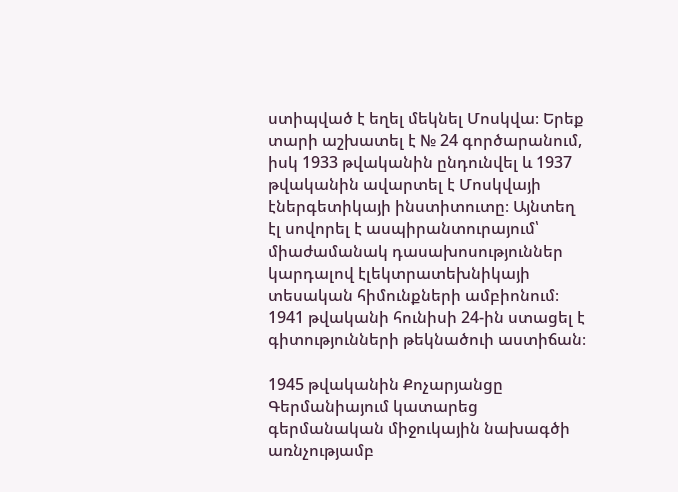ստիպված է եղել մեկնել Մոսկվա։ Երեք տարի աշխատել է № 24 գործարանում, իսկ 1933 թվականին ընդունվել և 1937 թվականին ավարտել է Մոսկվայի էներգետիկայի ինստիտուտը։ Այնտեղ էլ սովորել է ասպիրանտուրայում՝ միաժամանակ դասախոսություններ կարդալով էլեկտրատեխնիկայի տեսական հիմունքների ամբիոնում։ 1941 թվականի հունիսի 24-ին ստացել է գիտությունների թեկնածուի աստիճան։

1945 թվականին Քոչարյանցը Գերմանիայում կատարեց գերմանական միջուկային նախագծի առնչությամբ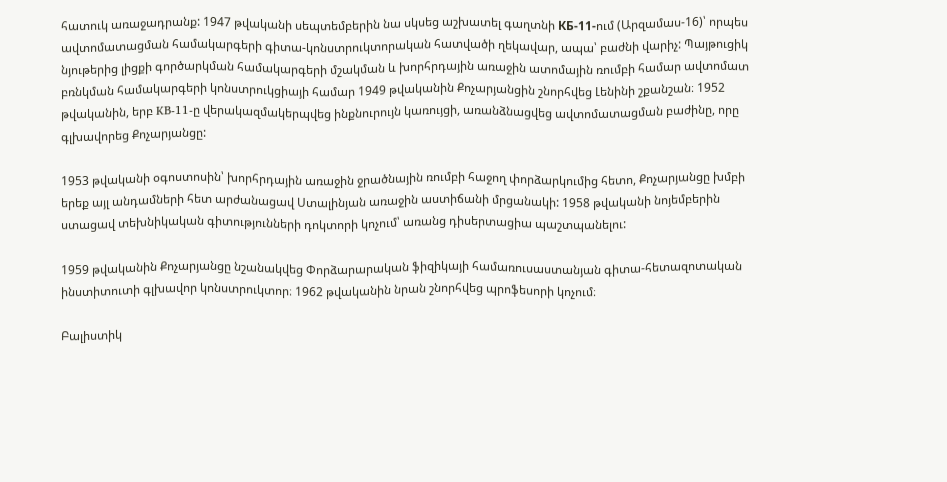հատուկ առաջադրանք: 1947 թվականի սեպտեմբերին նա սկսեց աշխատել գաղտնի КБ-11-ում (Արզամաս-16)՝ որպես ավտոմատացման համակարգերի գիտա-կոնստրուկտորական հատվածի ղեկավար, ապա՝ բաժնի վարիչ: Պայթուցիկ նյութերից լիցքի գործարկման համակարգերի մշակման և խորհրդային առաջին ատոմային ռումբի համար ավտոմատ բռնկման համակարգերի կոնստրուկցիայի համար 1949 թվականին Քոչարյանցին շնորհվեց Լենինի շքանշան։ 1952 թվականին, երբ KB-11-ը վերակազմակերպվեց ինքնուրույն կառույցի, առանձնացվեց ավտոմատացման բաժինը, որը գլխավորեց Քոչարյանցը:

1953 թվականի օգոստոսին՝ խորհրդային առաջին ջրածնային ռումբի հաջող փորձարկումից հետո, Քոչարյանցը խմբի երեք այլ անդամների հետ արժանացավ Ստալինյան առաջին աստիճանի մրցանակի: 1958 թվականի նոյեմբերին ստացավ տեխնիկական գիտությունների դոկտորի կոչում՝ առանց դիսերտացիա պաշտպանելու:

1959 թվականին Քոչարյանցը նշանակվեց Փորձարարական ֆիզիկայի համառուսաստանյան գիտա-հետազոտական ինստիտուտի գլխավոր կոնստրուկտոր։ 1962 թվականին նրան շնորհվեց պրոֆեսորի կոչում։

Բալիստիկ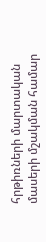հրթիռների մարտական մասերի մշակման համար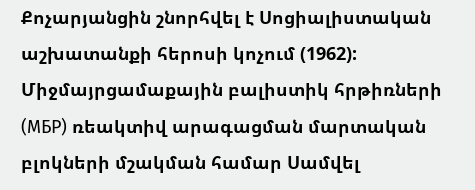Քոչարյանցին շնորհվել է Սոցիալիստական աշխատանքի հերոսի կոչում (1962): Միջմայրցամաքային բալիստիկ հրթիռների (МБР) ռեակտիվ արագացման մարտական բլոկների մշակման համար Սամվել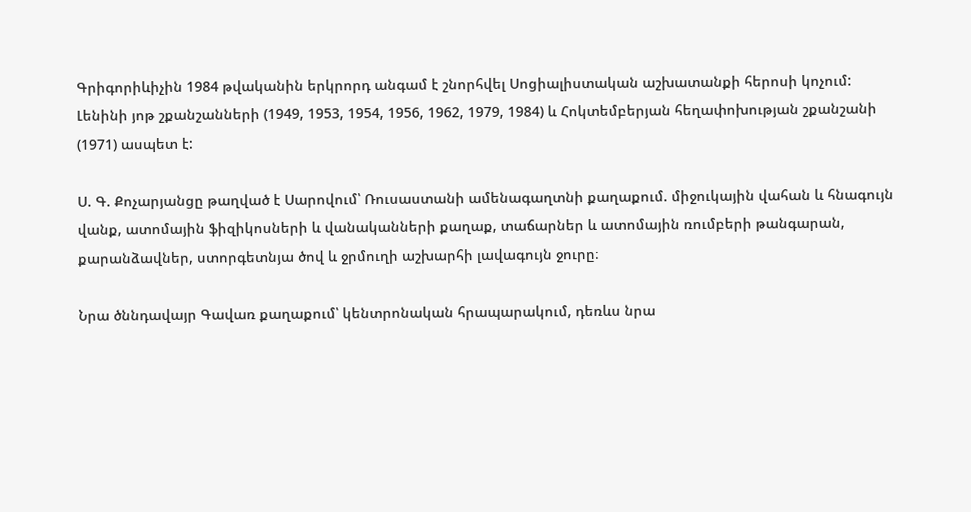Գրիգորիևիչին 1984 թվականին երկրորդ անգամ է շնորհվել Սոցիալիստական աշխատանքի հերոսի կոչում: Լենինի յոթ շքանշանների (1949, 1953, 1954, 1956, 1962, 1979, 1984) և Հոկտեմբերյան հեղափոխության շքանշանի (1971) ասպետ է:

Ս. Գ. Քոչարյանցը թաղված է Սարովում՝ Ռուսաստանի ամենագաղտնի քաղաքում. միջուկային վահան և հնագույն վանք, ատոմային ֆիզիկոսների և վանականների քաղաք, տաճարներ և ատոմային ռումբերի թանգարան, քարանձավներ, ստորգետնյա ծով և ջրմուղի աշխարհի լավագույն ջուրը։

Նրա ծննդավայր Գավառ քաղաքում՝ կենտրոնական հրապարակում, դեռևս նրա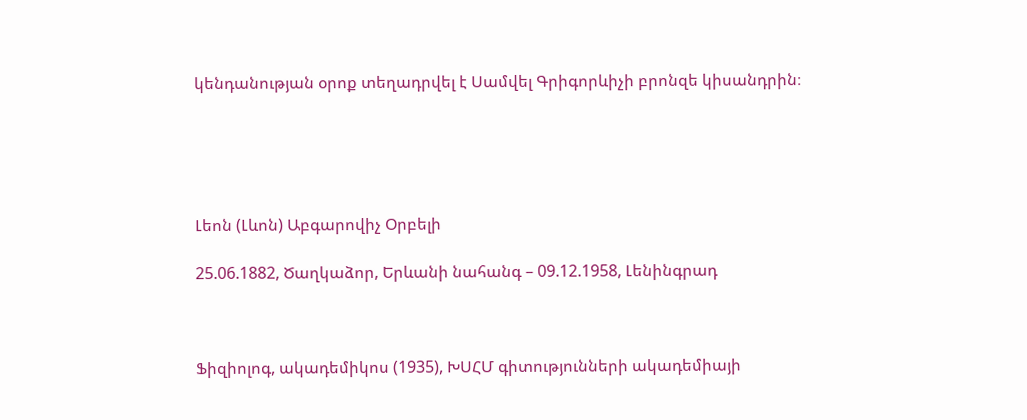կենդանության օրոք տեղադրվել է Սամվել Գրիգորևիչի բրոնզե կիսանդրին։





Լեոն (Լևոն) Աբգարովիչ Օրբելի

25.06.1882, Ծաղկաձոր, Երևանի նահանգ – 09.12.1958, Լենինգրադ



Ֆիզիոլոգ, ակադեմիկոս (1935), ԽՍՀՄ գիտությունների ակադեմիայի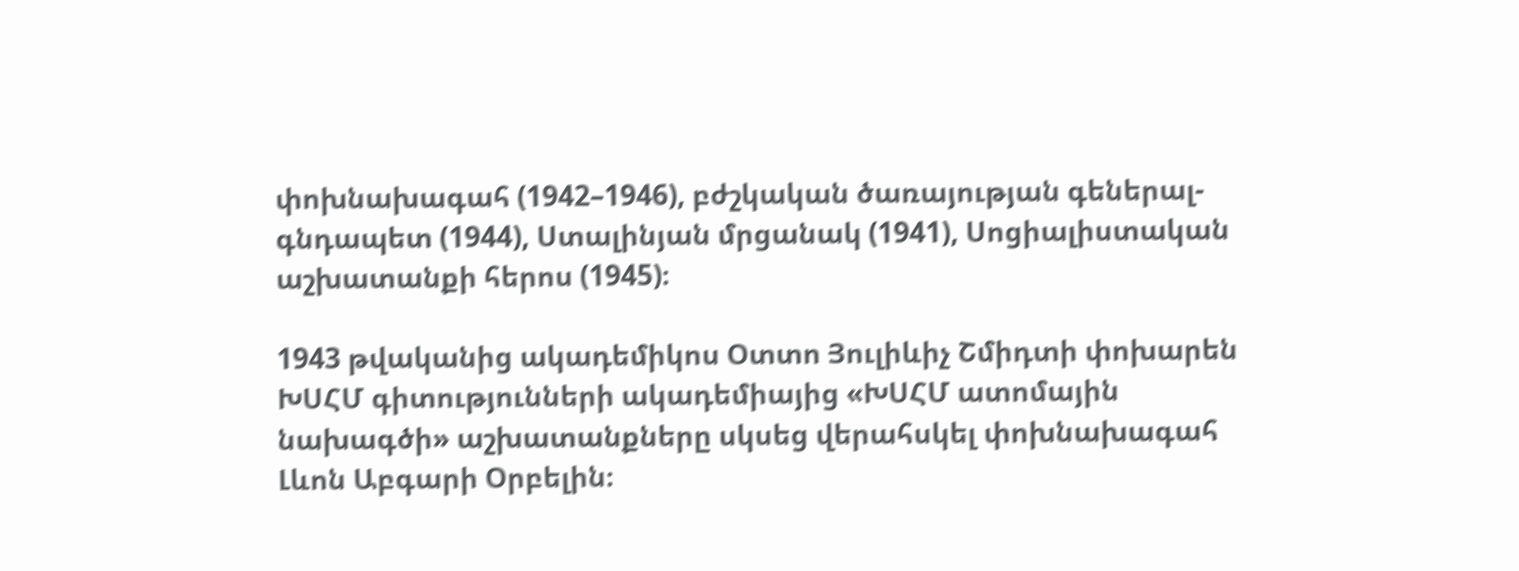փոխնախագահ (1942–1946), բժշկական ծառայության գեներալ-գնդապետ (1944), Ստալինյան մրցանակ (1941), Սոցիալիստական աշխատանքի հերոս (1945)։

1943 թվականից ակադեմիկոս Օտտո Յուլիևիչ Շմիդտի փոխարեն ԽՍՀՄ գիտությունների ակադեմիայից «ԽՍՀՄ ատոմային նախագծի» աշխատանքները սկսեց վերահսկել փոխնախագահ Լևոն Աբգարի Օրբելին։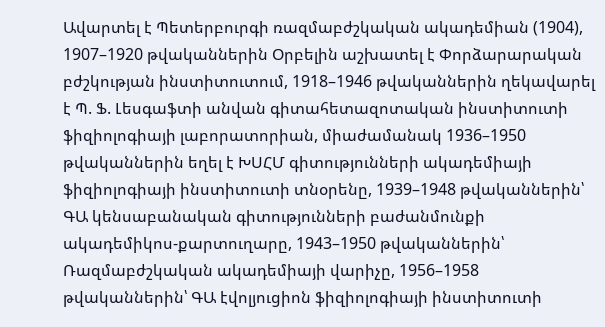Ավարտել է Պետերբուրգի ռազմաբժշկական ակադեմիան (1904), 1907–1920 թվականներին Օրբելին աշխատել է Փորձարարական բժշկության ինստիտուտում, 1918–1946 թվականներին ղեկավարել է Պ. Ֆ. Լեսգաֆտի անվան գիտահետազոտական ինստիտուտի ֆիզիոլոգիայի լաբորատորիան, միաժամանակ 1936–1950 թվականներին եղել է ԽՍՀՄ գիտությունների ակադեմիայի ֆիզիոլոգիայի ինստիտուտի տնօրենը, 1939–1948 թվականներին՝ ԳԱ կենսաբանական գիտությունների բաժանմունքի ակադեմիկոս-քարտուղարը, 1943–1950 թվականներին՝ Ռազմաբժշկական ակադեմիայի վարիչը, 1956–1958 թվականներին՝ ԳԱ էվոլյուցիոն ֆիզիոլոգիայի ինստիտուտի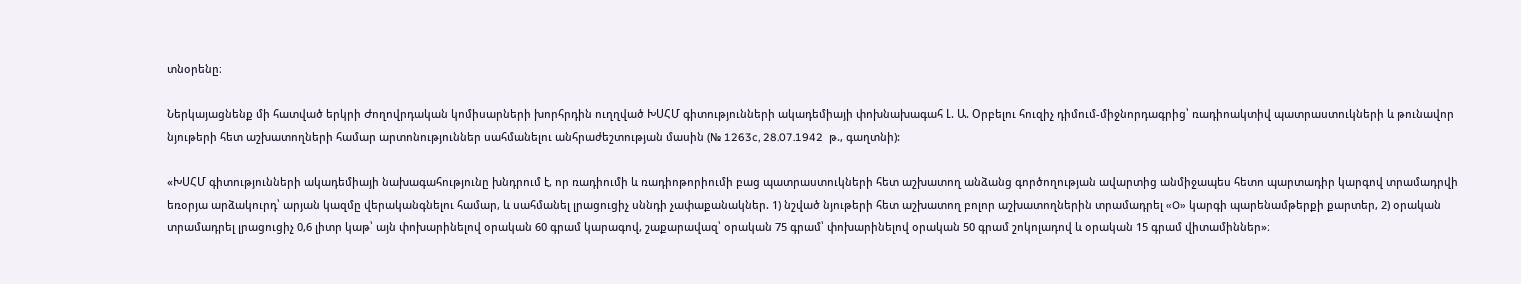տնօրենը։

Ներկայացնենք մի հատված երկրի Ժողովրդական կոմիսարների խորհրդին ուղղված ԽՍՀՄ գիտությունների ակադեմիայի փոխնախագահ Լ. Ա. Օրբելու հուզիչ դիմում-միջնորդագրից՝ ռադիոակտիվ պատրաստուկների և թունավոր նյութերի հետ աշխատողների համար արտոնություններ սահմանելու անհրաժեշտության մասին (№ 1263c, 28.07.1942  թ., գաղտնի):

«ԽՍՀՄ գիտությունների ակադեմիայի նախագահությունը խնդրում է, որ ռադիումի և ռադիոթորիումի բաց պատրաստուկների հետ աշխատող անձանց գործողության ավարտից անմիջապես հետո պարտադիր կարգով տրամադրվի եռօրյա արձակուրդ՝ արյան կազմը վերականգնելու համար, և սահմանել լրացուցիչ սննդի չափաքանակներ. 1) նշված նյութերի հետ աշխատող բոլոր աշխատողներին տրամադրել «O» կարգի պարենամթերքի քարտեր, 2) օրական տրամադրել լրացուցիչ 0,6 լիտր կաթ՝ այն փոխարինելով օրական 60 գրամ կարագով, շաքարավազ՝ օրական 75 գրամ՝ փոխարինելով օրական 50 գրամ շոկոլադով և օրական 15 գրամ վիտամիններ»։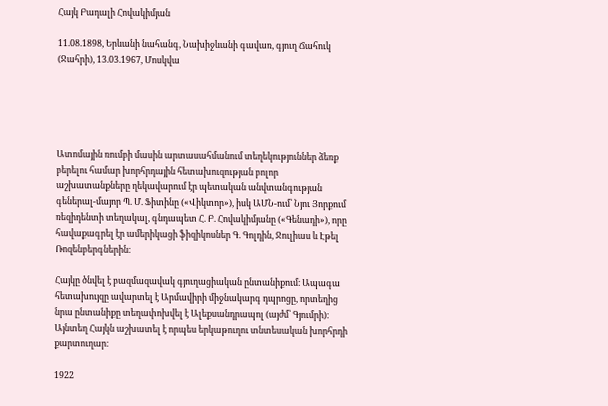Հայկ Բադալի Հովակիմյան

11.08.1898, Երևանի նահանգ, Նախիջևանի գավառ, գյուղ Ճահուկ (Ջահրի), 13.03.1967, Մոսկվա





Ատոմային ռումբի մասին արտասահմանում տեղեկություններ ձեռք բերելու համար խորհրդային հետախուզության բոլոր աշխատանքները ղեկավարում էր պետական անվտանգության գեներալ-մայոր Պ. Մ. Ֆիտինը («Վիկտոր»), իսկ ԱՄՆ-ում՝ Նյու Յորքում ռեզիդենտի տեղակալ, գնդապետ Հ. Բ. Հովակիմյանը («Գենադի»), որը հավաքագրել էր ամերիկացի ֆիզիկոսներ Գ. Գոլդին, Ջուլիաս և Էթել Ռոզենբերգներին։

Հայկը ծնվել է բազմազավակ գյուղացիական ընտանիքում։ Ապագա հետախույզը ավարտել է Արմավիրի միջնակարգ դպրոցը, որտեղից նրա ընտանիքը տեղափոխվել է Ալեքսանդրապոլ (այժմ՝ Գյումրի)։ Այնտեղ Հայկն աշխատել է որպես երկաթուղու տնտեսական խորհրդի քարտուղար։

1922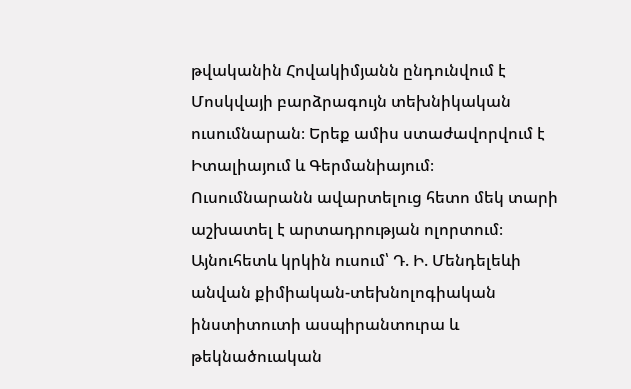թվականին Հովակիմյանն ընդունվում է Մոսկվայի բարձրագույն տեխնիկական ուսումնարան։ Երեք ամիս ստաժավորվում է Իտալիայում և Գերմանիայում։ Ուսումնարանն ավարտելուց հետո մեկ տարի աշխատել է արտադրության ոլորտում։ Այնուհետև կրկին ուսում՝ Դ. Ի. Մենդելեևի անվան քիմիական-տեխնոլոգիական ինստիտուտի ասպիրանտուրա և թեկնածուական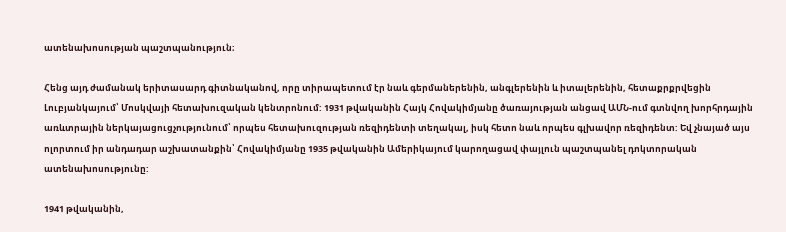ատենախոսության պաշտպանություն։

Հենց այդ ժամանակ երիտասարդ գիտնականով, որը տիրապետում էր նաև գերմաներենին, անգլերենին և իտալերենին, հետաքրքրվեցին Լուբյանկայում՝ Մոսկվայի հետախուզական կենտրոնում: 1931 թվականին Հայկ Հովակիմյանը ծառայության անցավ ԱՄՆ-ում գտնվող խորհրդային առևտրային ներկայացուցչությունում՝ որպես հետախուզության ռեզիդենտի տեղակալ, իսկ հետո նաև որպես գլխավոր ռեզիդենտ: Եվ չնայած այս ոլորտում իր անդադար աշխատանքին՝ Հովակիմյանը 1935 թվականին Ամերիկայում կարողացավ փայլուն պաշտպանել դոկտորական ատենախոսությունը:

1941 թվականին,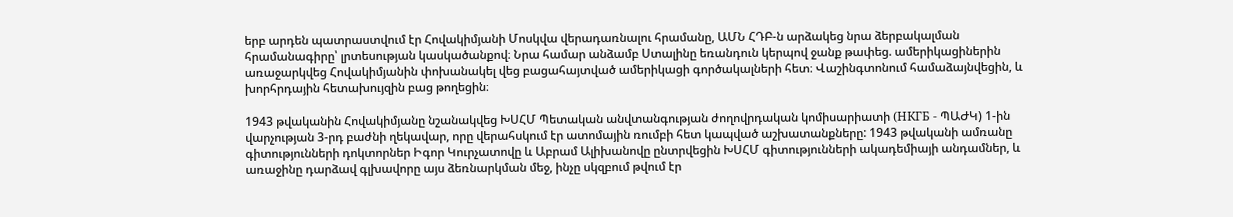երբ արդեն պատրաստվում էր Հովակիմյանի Մոսկվա վերադառնալու հրամանը, ԱՄՆ ՀԴԲ-ն արձակեց նրա ձերբակալման հրամանագիրը՝ լրտեսության կասկածանքով։ Նրա համար անձամբ Ստալինը եռանդուն կերպով ջանք թափեց. ամերիկացիներին առաջարկվեց Հովակիմյանին փոխանակել վեց բացահայտված ամերիկացի գործակալների հետ։ Վաշինգտոնում համաձայնվեցին, և խորհրդային հետախույզին բաց թողեցին։

1943 թվականին Հովակիմյանը նշանակվեց ԽՍՀՄ Պետական անվտանգության ժողովրդական կոմիսարիատի (НКГБ - ՊԱԺԿ) 1-ին վարչության 3-րդ բաժնի ղեկավար, որը վերահսկում էր ատոմային ռումբի հետ կապված աշխատանքները: 1943 թվականի ամռանը գիտությունների դոկտորներ Իգոր Կուրչատովը և Աբրամ Ալիխանովը ընտրվեցին ԽՍՀՄ գիտությունների ակադեմիայի անդամներ, և առաջինը դարձավ գլխավորը այս ձեռնարկման մեջ, ինչը սկզբում թվում էր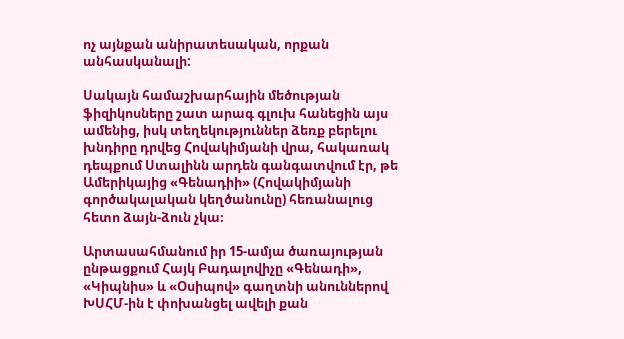ոչ այնքան անիրատեսական, որքան անհասկանալի:

Սակայն համաշխարհային մեծության ֆիզիկոսները շատ արագ գլուխ հանեցին այս ամենից, իսկ տեղեկություններ ձեռք բերելու խնդիրը դրվեց Հովակիմյանի վրա, հակառակ դեպքում Ստալինն արդեն գանգատվում էր, թե Ամերիկայից «Գենադիի» (Հովակիմյանի գործակալական կեղծանունը) հեռանալուց հետո ձայն-ձուն չկա։

Արտասահմանում իր 15-ամյա ծառայության ընթացքում Հայկ Բադալովիչը «Գենադի», «Կիպնիս» և «Օսիպով» գաղտնի անուններով ԽՍՀՄ-ին է փոխանցել ավելի քան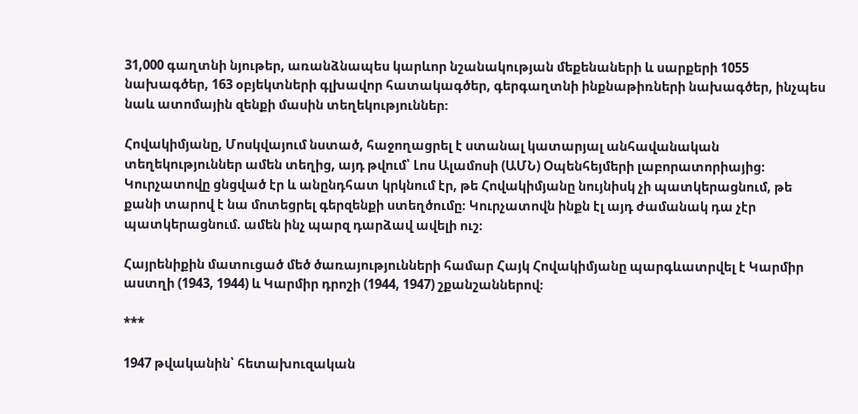31,000 գաղտնի նյութեր, առանձնապես կարևոր նշանակության մեքենաների և սարքերի 1055 նախագծեր, 163 օբյեկտների գլխավոր հատակագծեր, գերգաղտնի ինքնաթիռների նախագծեր, ինչպես նաև ատոմային զենքի մասին տեղեկություններ։

Հովակիմյանը, Մոսկվայում նստած, հաջողացրել է ստանալ կատարյալ անհավանական տեղեկություններ ամեն տեղից, այդ թվում՝ Լոս Ալամոսի (ԱՄՆ) Օպենհեյմերի լաբորատորիայից։ Կուրչատովը ցնցված էր և անընդհատ կրկնում էր, թե Հովակիմյանը նույնիսկ չի պատկերացնում, թե քանի տարով է նա մոտեցրել գերզենքի ստեղծումը։ Կուրչատովն ինքն էլ այդ ժամանակ դա չէր պատկերացնում. ամեն ինչ պարզ դարձավ ավելի ուշ։

Հայրենիքին մատուցած մեծ ծառայությունների համար Հայկ Հովակիմյանը պարգևատրվել է Կարմիր աստղի (1943, 1944) և Կարմիր դրոշի (1944, 1947) շքանշաններով։

***

1947 թվականին՝ հետախուզական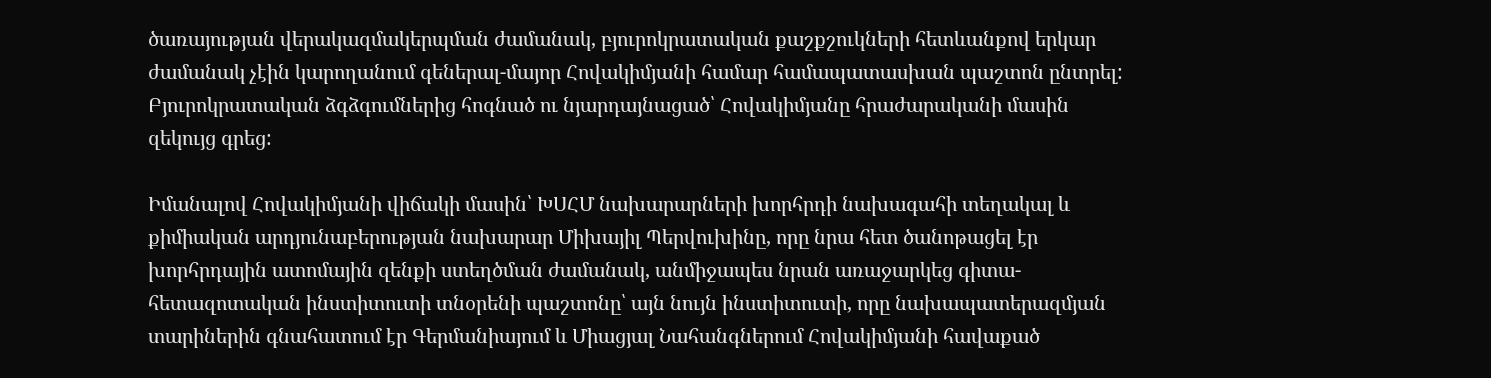ծառայության վերակազմակերպման ժամանակ, բյուրոկրատական քաշքշուկների հետևանքով երկար ժամանակ չէին կարողանում գեներալ-մայոր Հովակիմյանի համար համապատասխան պաշտոն ընտրել: Բյուրոկրատական ձգձգումներից հոգնած ու նյարդայնացած՝ Հովակիմյանը հրաժարականի մասին զեկույց գրեց:

Իմանալով Հովակիմյանի վիճակի մասին՝ ԽՍՀՄ նախարարների խորհրդի նախագահի տեղակալ և քիմիական արդյունաբերության նախարար Միխայիլ Պերվուխինը, որը նրա հետ ծանոթացել էր խորհրդային ատոմային զենքի ստեղծման ժամանակ, անմիջապես նրան առաջարկեց գիտա-հետազոտական ինստիտուտի տնօրենի պաշտոնը՝ այն նույն ինստիտուտի, որը նախապատերազմյան տարիներին գնահատում էր Գերմանիայում և Միացյալ Նահանգներում Հովակիմյանի հավաքած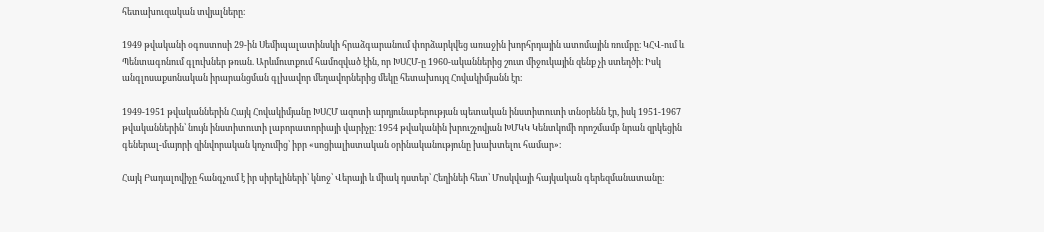հետախուզական տվյալները։

1949 թվականի օգոստոսի 29-ին Սեմիպալատինսկի հրաձգարանում փորձարկվեց առաջին խորհրդային ատոմային ռումբը։ ԿՀՎ-ում և Պենտագոնում գլուխներ թռան. Արևմուտքում համոզված էին, որ ԽՍՀՄ-ը 1960-ականներից շուտ միջուկային զենք չի ստեղծի։ Իսկ անգլոսաքսոնական իրարանցման գլխավոր մեղավորներից մեկը հետախույզ Հովակիմյանն էր։

1949-1951 թվականներին Հայկ Հովակիմյանը ԽՍՀՄ ազոտի արդյունաբերության պետական ինստիտուտի տնօրենն էր, իսկ 1951-1967 թվականներին՝ նույն ինստիտուտի լաբորատորիայի վարիչը։ 1954 թվականին խրուշչովյան ԽՄԿԿ Կենտկոմի որոշմամբ նրան զրկեցին գեներալ-մայորի զինվորական կոչումից՝ իբր «սոցիալիստական օրինականությունը խախտելու համար»։

Հայկ Բադալովիչը հանգչում է իր սիրելիների՝ կնոջ՝ Վերայի և միակ դստեր՝ Հեղինեի հետ՝ Մոսկվայի հայկական գերեզմանատանը։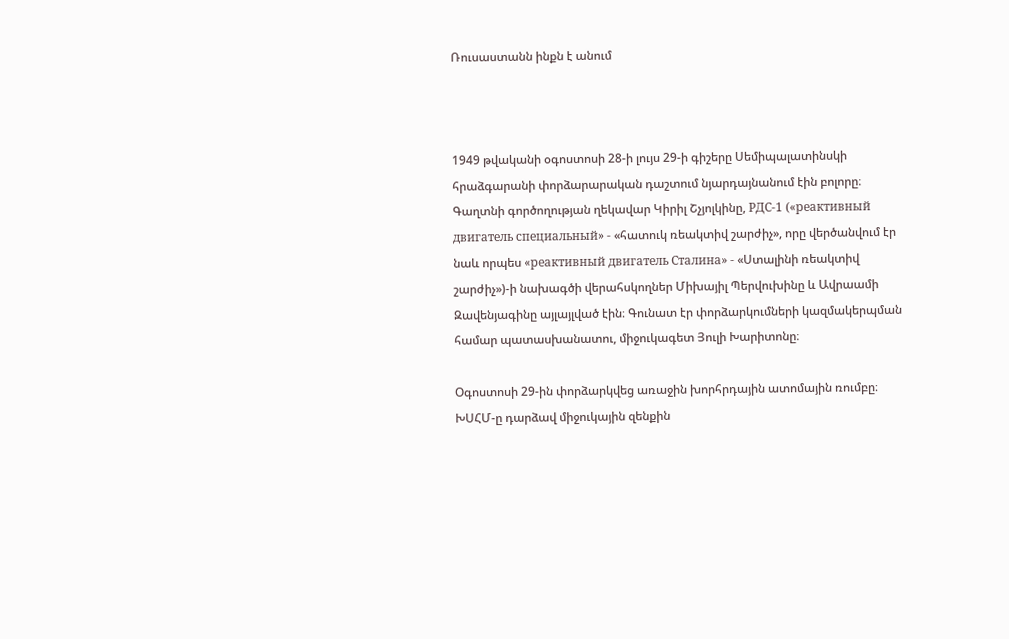Ռուսաստանն ինքն է անում



1949 թվականի օգոստոսի 28-ի լույս 29-ի գիշերը Սեմիպալատինսկի հրաձգարանի փորձարարական դաշտում նյարդայնանում էին բոլորը։ Գաղտնի գործողության ղեկավար Կիրիլ Շչյոլկինը, РДС-1 («реактивный двигатель специальный» - «հատուկ ռեակտիվ շարժիչ», որը վերծանվում էր նաև որպես «реактивный двигатель Сталина» - «Ստալինի ռեակտիվ շարժիչ»)-ի նախագծի վերահսկողներ Միխայիլ Պերվուխինը և Ավրաամի Զավենյագինը այլայլված էին։ Գունատ էր փորձարկումների կազմակերպման համար պատասխանատու, միջուկագետ Յուլի Խարիտոնը։

Օգոստոսի 29-ին փորձարկվեց առաջին խորհրդային ատոմային ռումբը։ ԽՍՀՄ-ը դարձավ միջուկային զենքին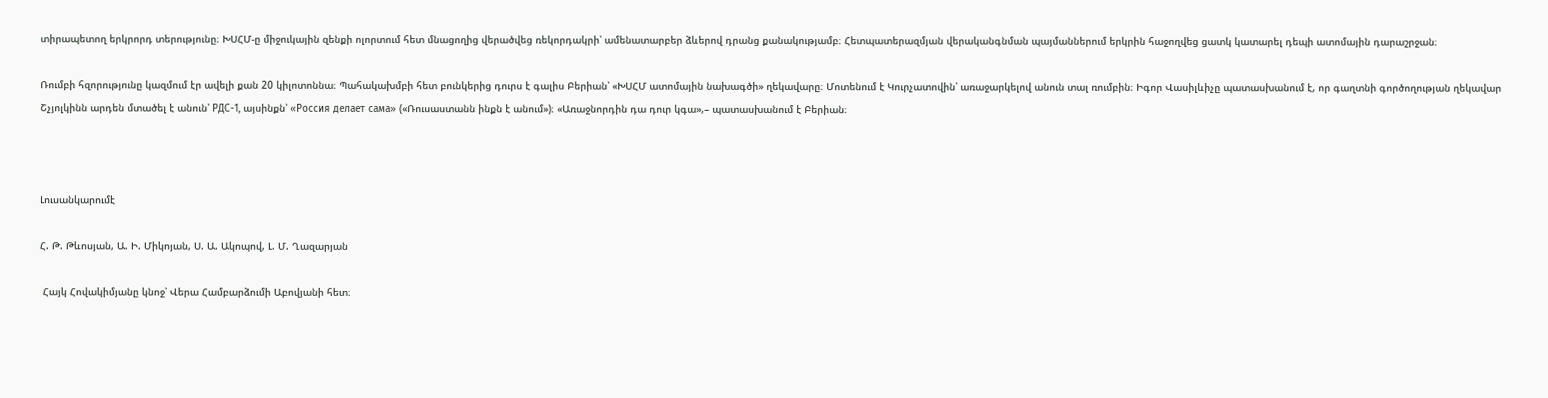տիրապետող երկրորդ տերությունը։ ԽՍՀՄ-ը միջուկային զենքի ոլորտում հետ մնացողից վերածվեց ռեկորդակրի՝ ամենատարբեր ձևերով դրանց քանակությամբ։ Հետպատերազմյան վերականգնման պայմաններում երկրին հաջողվեց ցատկ կատարել դեպի ատոմային դարաշրջան։

Ռումբի հզորությունը կազմում էր ավելի քան 20 կիլոտոննա։ Պահակախմբի հետ բունկերից դուրս է գալիս Բերիան՝ «ԽՍՀՄ ատոմային նախագծի» ղեկավարը։ Մոտենում է Կուրչատովին՝ առաջարկելով անուն տալ ռումբին։ Իգոր Վասիլևիչը պատասխանում է, որ գաղտնի գործողության ղեկավար Շչյոլկինն արդեն մտածել է անուն՝ РДС-1, այսինքն՝ «Россия делает сама» («Ռուսաստանն ինքն է անում»)։ «Առաջնորդին դա դուր կգա»,– պատասխանում է Բերիան։



Լուսանկարումէ

Հ. Թ. Թևոսյան, Ա. Ի. Միկոյան, Ս. Ա. Ակոպով, Լ. Մ. Ղազարյան

 Հայկ Հովակիմյանը կնոջ՝ Վերա Համբարձումի Աբովյանի հետ։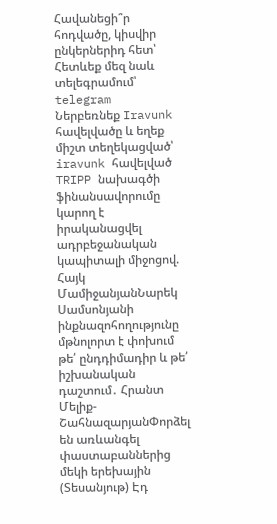Հավանեցի՞ր հոդվածը, կիսվիր ընկերներիդ հետ՝
Հետևեք մեզ նաև տելեգրամում՝
telegram
Ներբեռնեք Iravunk հավելվածը և եղեք միշտ տեղեկացված՝
iravunk հավելված
TRIPP նախագծի ֆինանսավորումը կարող է իրականացվել ադրբեջանական կապիտալի միջոցով. Հայկ ՄամիջանյանՆարեկ Սամսոնյանի ինքնազոհողությունը մթնոլորտ է փոխում թե՛ ընդդիմադիր և թե՛ իշխանական դաշտում․ Հրանտ Մելիք-ՇահնազարյանՓորձել են առևանգել փաստաբաններից մեկի երեխային (Տեսանյութ) Էդ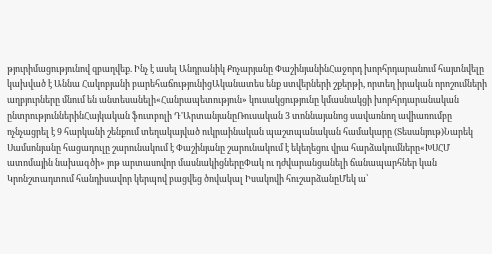թյուրիմացությունով զբաղվեք. Ինչ է ասել Անդրանիկ Քոչարյանը ՓաշինյանինՀաջորդ խորհրդարանում հայտնվելը կախված է Աննա Հակոբյանի բարեհաճությունիցԱկանատես ենք ստվերների շքերթի, որտեղ իրական որոշումների աղբյուրները մնում են անտեսանելի«Հանրապետություն» կուսակցությունը կմասնակցի խորհրդարանական ընտրություններինՀայկական ֆուտբոլի Դ'ԱրտանյանըՌուսական 3 տոննայանոց սավառնող ավիառումբը ոչնչացրել է 9 հարկանի շենքում տեղակայված ուկրաինական պաշտպանական համակարը (Տեսանյութ)Նարեկ Սամսոնյանը հացադուլը շարունակում է Փաշինյանը շարունակում է եկեղեցու վրա հարձակումները«ԽՍՀՄ ատոմային նախագծի» յոթ արտասովոր մասնակիցներըՓակ ու դժվարանցանելի ճանապարհներ կան Կրոնշտադտում հանդիսավոր կերպով բացվեց ծովակալ Իսակովի հուշարձանըՄեկ ա՝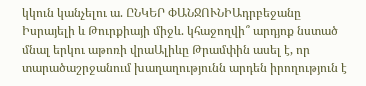կկուն կանչելու ա. ԸՆԿԵՐ ՓԱՆՋՈՒՆԻԱդրբեջանը Իսրայելի և Թուրքիայի միջև. կհաջողվի՞ արդյոք նստած մնալ երկու աթոռի վրաԱլիևը Թրամփին ասել է, որ տարածաշրջանում խաղաղությունն արդեն իրողություն է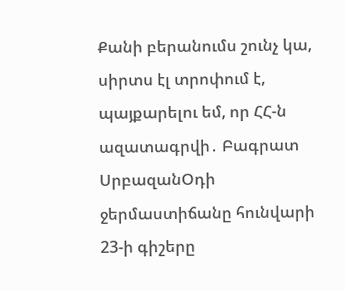Քանի բերանումս շունչ կա, սիրտս էլ տրոփում է, պայքարելու եմ, որ ՀՀ-ն ազատագրվի․ Բագրատ ՍրբազանՕդի ջերմաստիճանը հունվարի 23-ի գիշերը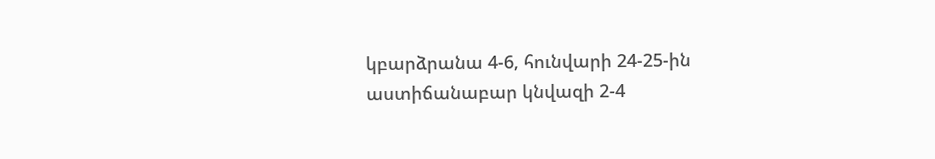կբարձրանա 4-6, հունվարի 24-25-ին աստիճանաբար կնվազի 2-4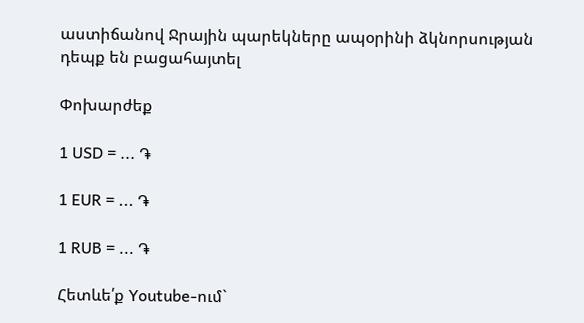աստիճանով Ջրային պարեկները ապօրինի ձկնորսության դեպք են բացահայտել

Փոխարժեք

1 USD = ... ֏

1 EUR = ... ֏

1 RUB = ... ֏

Հետևե՛ք Youtube-ում`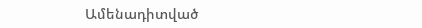Ամենադիտված